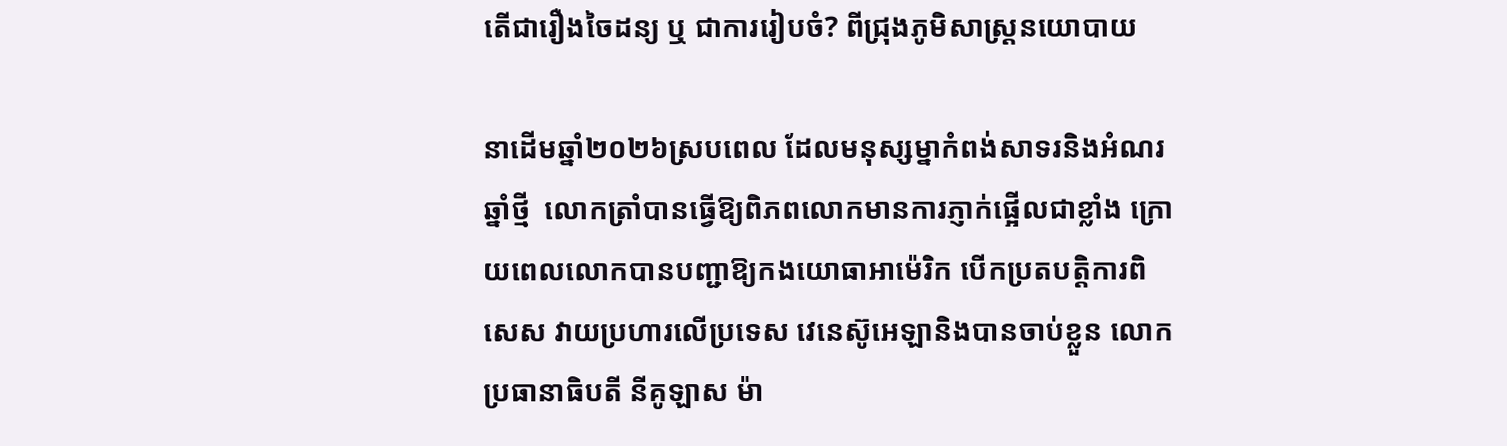តើជារឿងចៃដន្យ ឬ ជាការរៀបចំ? ពីជ្រុងភូមិសាស្ត្រនយោបាយ

នាដើមឆ្នាំ២០២៦ស្របពេល ដែលមនុស្សម្នាកំពង់សាទរនិងអំណរឆ្នាំថ្មី  លោកត្រាំបានធ្វើឱ្យពិភពលោកមានការភ្ញាក់ផ្អើលជាខ្លាំង ក្រោយពេលលោកបានបញ្ជាឱ្យកងយោធាអាម៉េរិក បើកប្រតបត្តិការពិសេស វាយប្រហារលើប្រទេស វេនេស៊ូអេឡានិងបានចាប់ខ្លួន លោកប្រធានាធិបតី នីគូឡាស ម៉ា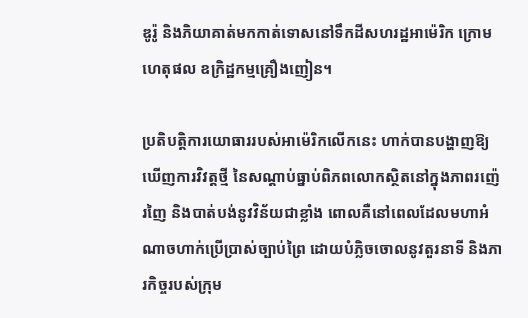ឌូរ៉ូ និងភិយាគាត់មកកាត់ទោសនៅទឹកដីសហរដ្ឋអាម៉េរិក ក្រោមហេតុផល ឧក្រិដ្ឋកម្មគ្រឿងញៀន។

ប្រតិបត្តិការយោធាររបស់អាម៉េរិកលើកនេះ ហាក់បានបង្ហាញឱ្យឃើញការវិវត្តថ្មី នៃសណ្តាប់ធ្នាប់ពិភពលោកស្ថិតនៅក្នុងភាពរញ៉េរញៃ និងបាត់បង់នូវវិន័យជាខ្លាំង ពោលគឺនៅពេលដែលមហាអំណាចហាក់ប្រើប្រាស់ច្បាប់ព្រៃ ដោយបំភ្លិចចោលនូវតួរនាទី និងភារកិច្ចរបស់ក្រុម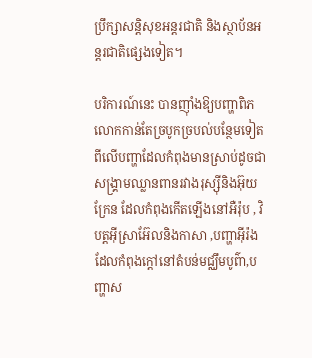ប្រឹក្សាសន្តិសុខអន្តរជាតិ និងស្ថាប័នអន្តរជាតិផ្សេងទៀត។

បរិការណ៍នេះ បានញ៉ាំងឱ្យបញ្ហាពិភលោកកាន់តែច្របូកច្របល់បន្ថែមទៀត ពីលើបញ្ហាដែលកំពុងមានស្រាប់ដូចជា      សង្គ្រាមឈ្លានពានរវាងរុស្ស៊ីនិងអ៊ុយក្រែន ដែលកំពុងកើតឡើងនៅអឺរ៉ុប , វិបត្តអ៊ីស្រាអ៊ែលនិងកាសា ,បញ្ហាអ៊ីរ៉ងដែលកំពុងក្តៅនៅតំបន់មជ្ឈឹមបូព៌ា,បញ្ហាស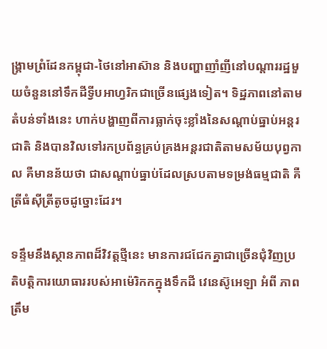ង្គ្រាមព្រំដែនកម្ពុជា-ថៃនៅអាស៊ាន និងបញ្ហាញាំញីនៅបណ្តាររដ្ឋមួយចំនួននៅទឹកដីទ្វីបអាហ្វរិកជាច្រើនផ្សេងទៀត។ ទិដ្ឋភាពនៅតាមតំបន់ទាំងនេះ ហាក់បង្ហាញពីការធ្លាក់ចុះខ្លាំងនៃសណ្តាប់ធ្នាប់អន្តរជាតិ និងបានវិលទៅរកប្រព័ន្ធគ្រប់គ្រងអន្តរជាតិតាមសម័យបុព្វកាល គឺមានន័យថា ជាសណ្តាប់ធ្នាប់ដែលស្របតាមទម្រង់ធម្មជាតិ គឺ ត្រីធំស៊ីត្រីតូចដូច្នោះដែរ។

ទន្ទឹមនឹងស្ថានភាពដ៏វិវត្តថ្មីនេះ មានការជជែកគ្នាជាច្រើនជុំវិញប្រតិបត្តិការយោធាររបស់អាម៉េរិកកក្នុងទឹកដី វេនេស៊ូអេឡា អំពី ភាពត្រឹម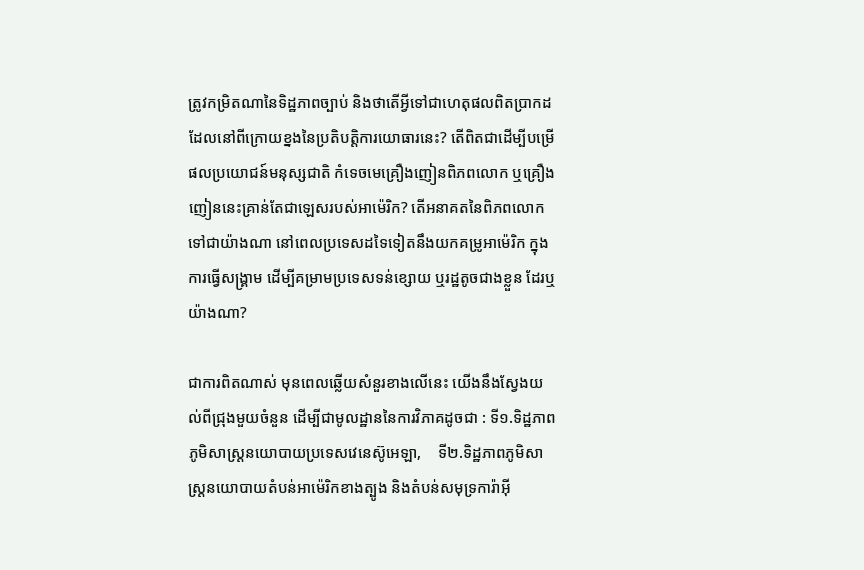ត្រូវកម្រិតណានៃទិដ្ឋភាពច្បាប់ និងថាតើអ្វីទៅជាហេតុផលពិតប្រាកដ ដែលនៅពីក្រោយខ្នងនៃប្រតិបត្តិការយោធារនេះ? តើពិតជាដើម្បីបម្រើផលប្រយោជន៍មនុស្សជាតិ កំទេចមេគ្រឿងញៀនពិភពលោក ឬគ្រឿងញៀននេះគ្រាន់តែជាឡេសរបស់អាម៉េរិក? តើអនាគតនៃពិភពលោក ទៅជាយ៉ាងណា នៅពេលប្រទេសដទៃទៀតនឹងយកគម្រូអាម៉េរិក ក្នុងការធ្វើសង្គ្រាម ដើម្បីគម្រាមប្រទេសទន់ខ្សោយ ឬរដ្ឋតូចជាងខ្លួន ដែរឬយ៉ាងណា?

ជាការពិតណាស់ មុនពេលឆ្លើយសំនួរខាងលើនេះ យើងនឹងស្វែងយល់ពីជ្រុងមួយចំនួន ដើម្បីជាមូលដ្ឋាននៃការវិភាគដូចជា : ទី១.ទិដ្ឋភាពភូមិសាស្ត្រនយោបាយប្រទេសវេនេស៊ូអេឡា,    ទី២.ទិដ្ឋភាពភូមិសាស្ត្រនយោបាយតំបន់អាម៉េរិកខាងត្បូង និងតំបន់សមុទ្រការ៉ាអ៊ី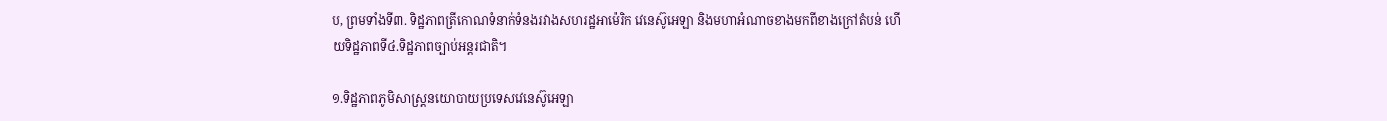ប, ព្រមទាំងទី៣. ទិដ្ឋភាពត្រីកោណទំនាក់ទំនងរវាងសហរដ្ឋអាម៉េរិក វេនេស៊ូអេឡា និងមហាអំណាចខាងមកពីខាងក្រៅតំបន់ ហើយទិដ្ឋភាពទី៤.ទិដ្ឋភាពច្បាប់អន្តរជាតិ។

១.ទិដ្ឋភាពភូមិសាស្ត្រនយោបាយប្រទេសវេនេស៊ូអេឡា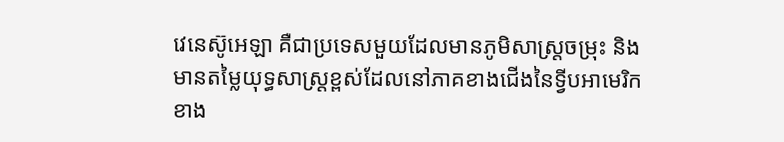វេនេស៊ូអេឡា គឺជាប្រទេសមួយដែលមានភូមិសាស្ត្រចម្រុះ និងមានតម្លៃយុទ្ធសាស្ត្រខ្ពស់ដែលនៅភាគខាងជើងនៃទ្វីបអាមេរិកខាង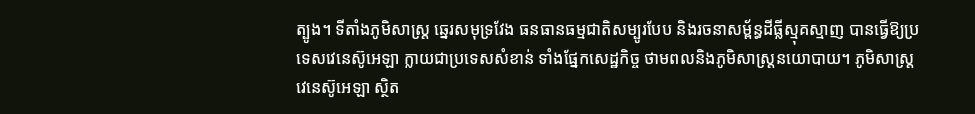ត្បូង។ ទីតាំងភូមិសាស្ត្រ ឆ្នេរសមុទ្រវែង ធនធានធម្មជាតិសម្បូរបែប និងរចនាសម្ព័ន្ធដីធ្លីស្មុគស្មាញ បានធ្វើឱ្យប្រទេសវេនេស៊ូអេឡា ក្លាយជាប្រទេសសំខាន់ ទាំងផ្នែកសេដ្ឋកិច្ច ថាមពលនិងភូមិសាស្ត្រនយោបាយ។ ភូមិសាស្ត្រវេនេស៊ូអេឡា ស្ថិត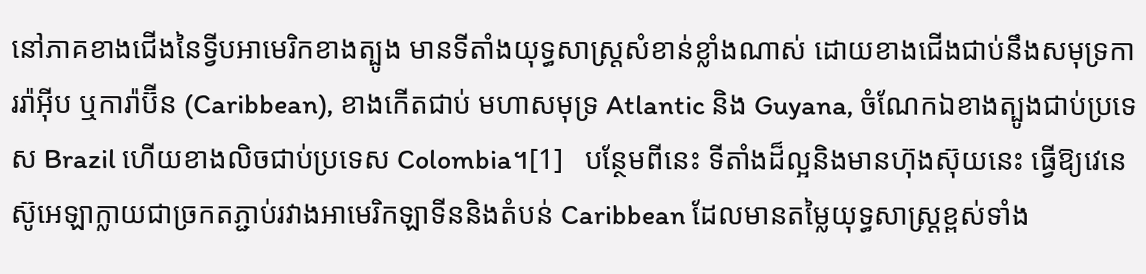នៅភាគខាងជើងនៃទ្វីបអាមេរិកខាងត្បូង មានទីតាំងយុទ្ធសាស្ត្រសំខាន់ខ្លាំងណាស់ ដោយខាងជើងជាប់នឹងសមុទ្រការរ៉ាអ៊ីប ឬការ៉ាប៊ីន (Caribbean), ខាងកើតជាប់ មហាសមុទ្រ Atlantic និង Guyana, ចំណែកឯខាងត្បូងជាប់ប្រទេស Brazil ហើយខាងលិចជាប់ប្រទេស Colombia។[1]   បន្ថែមពីនេះ ទីតាំងដ៏ល្អនិងមានហ៊ុងស៊ុយនេះ ធ្វើឱ្យវេនេស៊ូអេឡាក្លាយជាច្រកតភ្ជាប់រវាងអាមេរិកឡាទីននិងតំបន់ Caribbean ដែលមានតម្លៃយុទ្ធសាស្ត្រខ្ពស់ទាំង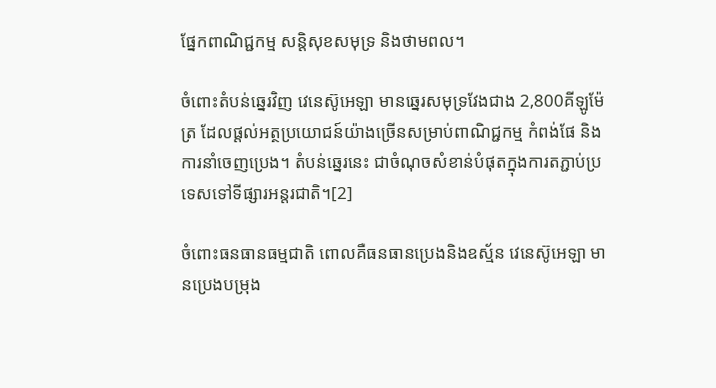ផ្នែកពាណិជ្ជកម្ម សន្តិសុខសមុទ្រ និងថាមពល។

ចំពោះតំបន់ឆ្នេរវិញ វេនេស៊ូអេឡា មានឆ្នេរសមុទ្រវែងជាង 2,800គីឡូម៉ែត្រ ដែលផ្តល់អត្ថប្រយោជន៍យ៉ាងច្រើនសម្រាប់ពាណិជ្ជកម្ម កំពង់ផែ និងការនាំចេញប្រេង។ តំបន់ឆ្នេរនេះ ជាចំណុចសំខាន់បំផុតក្នុងការតភ្ជាប់ប្រទេសទៅទីផ្សារអន្តរជាតិ។[2]

ចំពោះធនធានធម្មជាតិ ពោលគឺធនធានប្រេងនិងឧស្ម័ន វេនេស៊ូអេឡា មានប្រេងបម្រុង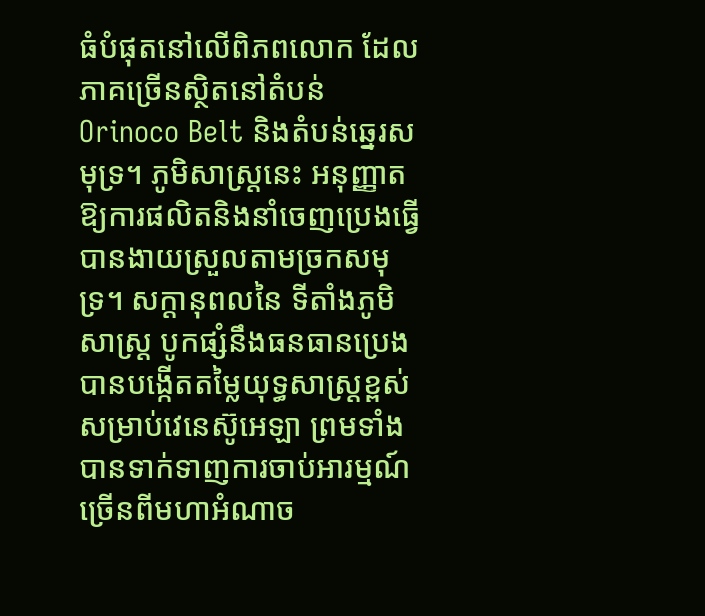ធំបំផុតនៅលើពិភពលោក ដែលភាគច្រើនស្ថិតនៅតំបន់ Orinoco Belt និងតំបន់ឆ្នេរសមុទ្រ។ ភូមិសាស្ត្រនេះ អនុញ្ញាតឱ្យការផលិតនិងនាំចេញប្រេងធ្វើបានងាយស្រួលតាមច្រកសមុទ្រ។ សក្តានុពលនៃ ទីតាំងភូមិសាស្ត្រ បូកផ្សំនឹងធនធានប្រេង បានបង្កើតតម្លៃយុទ្ធសាស្ត្រខ្ពស់សម្រាប់វេនេស៊ូអេឡា ព្រមទាំងបានទាក់ទាញការចាប់អារម្មណ៍ច្រើនពីមហាអំណាច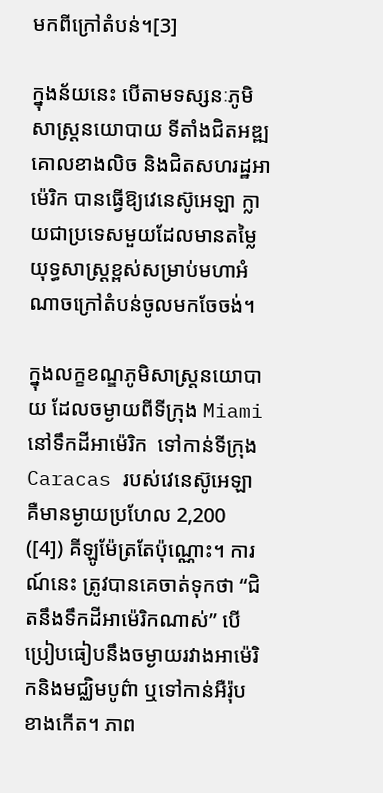មកពីក្រៅតំបន់។[3]

ក្នុងន័យនេះ បើតាមទស្សនៈភូមិសាស្ត្រនយោបាយ ទីតាំងជិតអឌ្ឍគោលខាងលិច និងជិតសហរដ្ឋអាម៉េរិក បានធ្វើឱ្យវេនេស៊ូអេឡា ក្លាយជាប្រទេសមួយដែលមានតម្លៃយុទ្ធសាស្ត្រខ្ពស់សម្រាប់មហាអំណាចក្រៅតំបន់ចូលមកចែចង់។

ក្នុងលក្ខខណ្ឌភូមិសាស្ត្រនយោបាយ ដែលចម្ងាយពីទីក្រុង Miamiនៅទឹកដីអាម៉េរិក  ទៅកាន់ទីក្រុង Caracas របស់វេនេស៊ូអេឡា គឺមានម្ងាយប្រហែល 2,200 ([4]) គីឡូម៉ែត្រតែប៉ុណ្ណោះ។ ការណ៍នេះ ត្រូវបានគេចាត់ទុកថា “ជិតនឹងទឹកដីអាម៉េរិកណាស់” បើប្រៀបធៀបនឹងចម្ងាយរវាងអាម៉េរិកនិងមជ្ឈិមបូព៌ា ឬទៅកាន់អឺរ៉ុបខាងកើត។ ភាព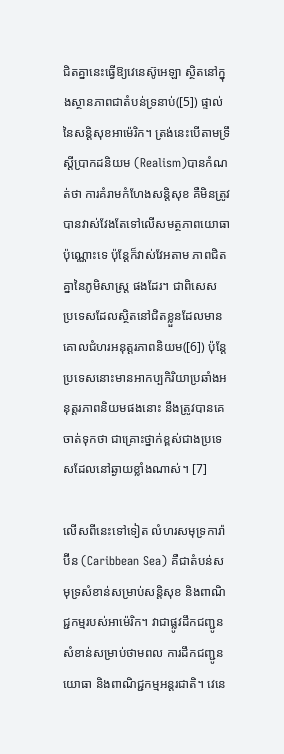ជិតគ្នានេះធ្វើឱ្យវេនេស៊ូអេឡា ស្ថិតនៅក្នុងស្ថានភាពជាតំបន់ទ្រនាប់([5]) ផ្ទាល់នៃសន្តិសុខអាម៉េរិក។ ត្រង់នេះបើតាមទ្រឹស្តីប្រាកដនិយម (Realism)បានកំណត់ថា ការគំរាមកំហែងសន្តិសុខ គឺមិនត្រូវបានវាស់វែងតែទៅលើសមត្ថភាពយោធាប៉ុណ្ណោះទេ ប៉ុន្តែក៏វាស់វែអតាម ភាពជិតគ្នានៃភូមិសាស្ត្រ ផងដែរ។ ជាពិសេស ប្រទេសដែលស្ថិតនៅជិតខ្លួនដែលមានគោលជំហរអនុត្តរភាពនិយម([6]) ប៉ុន្តែប្រទេសនោះមានអាកប្បកិរិយាប្រឆាំងអនុត្តរភាពនិយមផងនោះ នឹងត្រូវបានគេចាត់ទុកថា ជាគ្រោះថ្នាក់ខ្ពស់ជាងប្រទេសដែលនៅឆ្ងាយខ្លាំងណាស់។ [7]

លើសពីនេះទៅទៀត លំហរសមុទ្រការ៉ាប៊ីន (Caribbean Sea) គឺជាតំបន់សមុទ្រសំខាន់សម្រាប់សន្តិសុខ និងពាណិជ្ជកម្មរបស់អាម៉េរិក។ វាជាផ្លូវដឹកជញ្ជូនសំខាន់សម្រាប់ថាមពល ការដឹកជញ្ជូនយោធា និងពាណិជ្ជកម្មអន្តរជាតិ។ វេនេ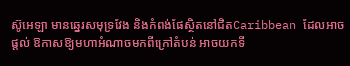ស៊ូអេឡា មានឆ្នេរសមុទ្រវែង និងកំពង់ផែស្ថិតនៅជិតCaribbean ដែលអាចផ្តល់ ឱកាសឱ្យមហាអំណាចមកពីក្រៅតំបន់ អាចយកទី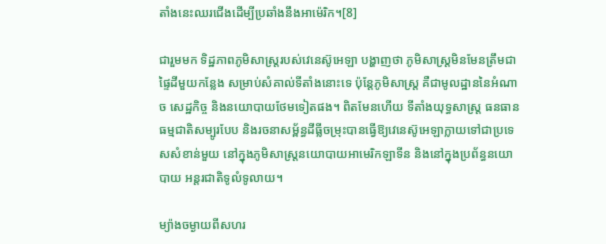តាំងនេះឈរជើងដើម្បីប្រឆាំងនឹងអាម៉េរិក។[8]

ជារួមមក ទិដ្ឋភាពភូមិសាស្ត្ររបស់វេនេស៊ូអេឡា បង្ហាញថា ភូមិសាស្ត្រមិនមែនត្រឹមជាផ្ទៃដីមួយកន្លែង សម្រាប់សំគាល់ទីតាំងនោះទេ ប៉ុន្តែភូមិសាស្ត្រ គឺជាមូលដ្ឋាននៃអំណាច សេដ្ឋកិច្ច និងនយោបាយថែមទៀតផង។ ពិតមែនហើយ ទីតាំងយុទ្ធសាស្ត្រ ធនធានធម្មជាតិសម្បូរបែប និងរចនាសម្ព័ន្ធដីធ្លីចម្រុះបានធ្វើឱ្យវេនេស៊ូអេឡាក្លាយទៅជាប្រទេសសំខាន់មួយ នៅក្នុងភូមិសាស្ត្រនយោបាយអាមេរិកឡាទីន និងនៅក្នុងប្រព័ន្ធនយោបាយ អន្តរជាតិទូលំទូលាយ។

ម្យ៉ាងចម្ងាយពីសហរ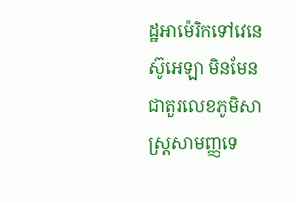ដ្ឋអាម៉េរិកទៅវេនេស៊ូអេឡា មិនមែនជាតួរលេខភូមិសាស្ត្រសាមញ្ញទេ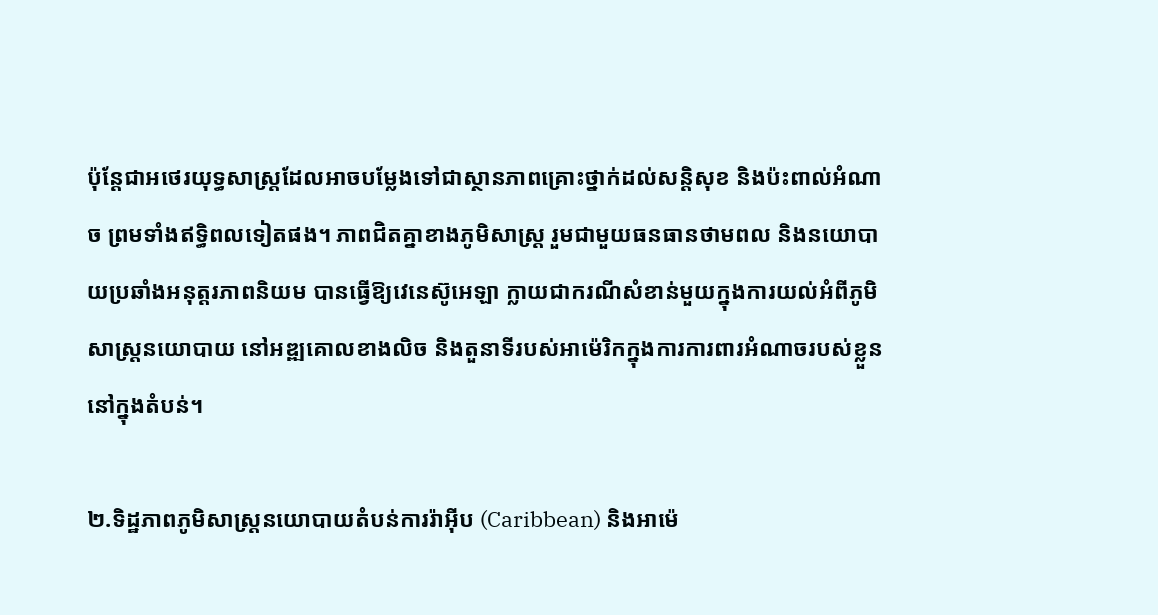ប៉ុន្តែជាអថេរយុទ្ធសាស្ត្រដែលអាចបម្លែងទៅជាស្ថានភាពគ្រោះថ្នាក់ដល់សន្តិសុខ និងប៉ះពាល់អំណាច ព្រមទាំងឥទ្ធិពលទៀតផង។ ភាពជិតគ្នាខាងភូមិសាស្ត្រ រួមជាមួយធនធានថាមពល និងនយោបាយប្រឆាំងអនុត្តរភាពនិយម បានធ្វើឱ្យវេនេស៊ូអេឡា ក្លាយជាករណីសំខាន់មួយក្នុងការយល់អំពីភូមិសាស្ត្រនយោបាយ នៅអឌ្ឍគោលខាងលិច និងតួនាទីរបស់អាម៉េរិកក្នុងការការពារអំណាចរបស់ខ្លួននៅក្នុងតំបន់។

២.ទិដ្ឋភាពភូមិសាស្ត្រនយោបាយតំបន់ការរ៉ាអ៊ីប (Caribbean) និងអាម៉េ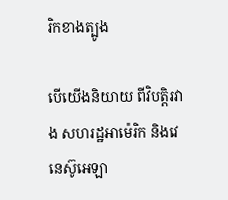រិកខាងត្បូង

បើយើងនិយាយ ពីវិបត្តិរវាង សហរដ្ឋអាម៉េរិក និងវេនេស៊ូអេឡា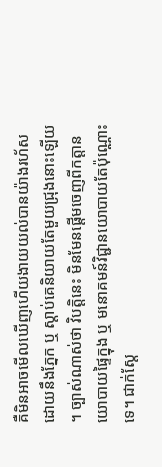គឺមិនអាចមើលឃើញហើយងាយយល់បានយ៉ាងរហ័សដោយនឹងភ្នែក ឬ ស្តាប់គេនិយាយតែមួយជ្រុងនោះឡើយ ។ ច្បាស់ណាស់ថា វិបត្តិនេះ មិនមែនផ្តើមចេញពីកត្តានយោបាយផ្ទៃក្នុង ឬ មនោគមន៍វិជ្ជានយោបាយតែប៉ុណ្ណោះទេ។ ជាក់ស្តែ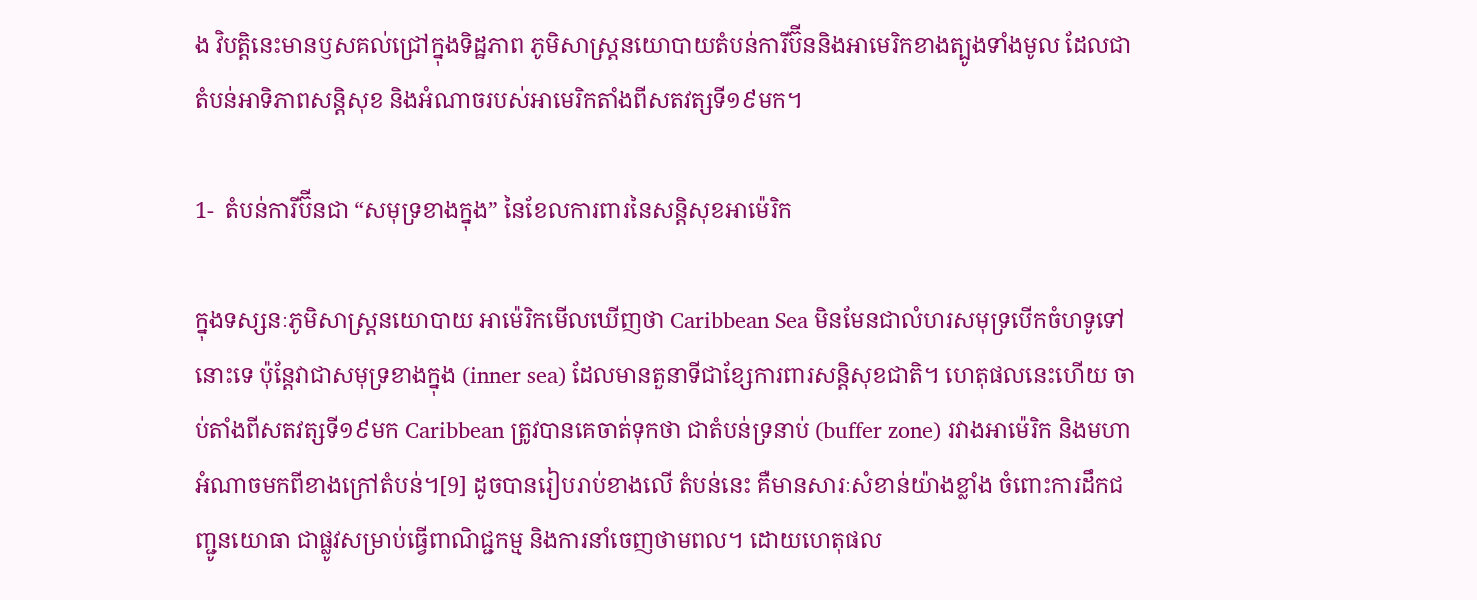ង វិបត្តិនេះមានឫសគល់ជ្រៅក្នុងទិដ្ឋភាព ភូមិសាស្ត្រនយោបាយតំបន់ការីប៊ីននិងអាមេរិកខាងត្បូងទាំងមូល ដែលជាតំបន់អាទិភាពសន្តិសុខ និងអំណាចរបស់អាមេរិកតាំងពីសតវត្សទី១៩មក។

1-  តំបន់ការីប៊ីនជា “សមុទ្រខាងក្នុង” នៃខែលការពារនៃសន្តិសុខអាម៉េរិក

ក្នុងទស្សនៈភូមិសាស្ត្រនយោបាយ អាម៉េរិកមើលឃើញថា Caribbean Sea មិនមែនជាលំហរសមុទ្របើកចំហទូទៅនោះទេ ប៉ុន្តែវាជាសមុទ្រខាងក្នុង (inner sea) ដែលមានតួនាទីជាខ្សែការពារសន្តិសុខជាតិ។ ហេតុផលនេះហើយ ចាប់តាំងពីសតវត្សទី១៩មក Caribbean ត្រូវបានគេចាត់ទុកថា ជាតំបន់ទ្រនាប់ (buffer zone) រវាងអាម៉េរិក និងមហាអំណាចមកពីខាងក្រៅតំបន់។[9] ដូចបានរៀបរាប់ខាងលើ តំបន់នេះ គឺមានសារៈសំខាន់យ៉ាងខ្លាំង ចំពោះការដឹកជញ្ជូនយោធា ជាផ្លូវសម្រាប់ធ្វើពាណិជ្ជកម្ម និងការនាំចេញថាមពល។ ដោយហេតុផល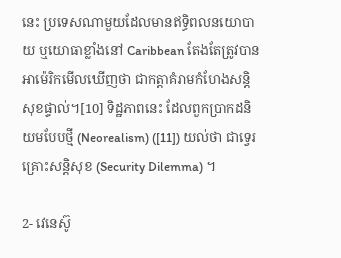នេះ ប្រទេសណាមួយដែលមានឥទ្ធិពលនយោបាយ ឬយោធាខ្លាំងនៅ Caribbean តែងតែត្រូវបានអាម៉េរិកមើលឃើញថា ជាកត្តាគំរាមកំហែងសន្តិសុខផ្ទាល់។[10] ទិដ្ឋភាពនេះ ដែលពួកប្រាកដនិយមបែបថ្មី (Neorealism) ([11]) យល់ថា ជាទ្វេរគ្រោះសន្តិសុខ (Security Dilemma) ។

2- វេនេស៊ូ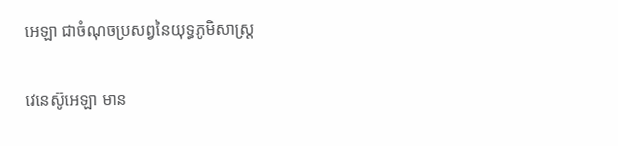អេឡា ជាចំណុចប្រសព្វនៃយុទ្ធភូមិសាស្ត្រ

វេនេស៊ូអេឡា មាន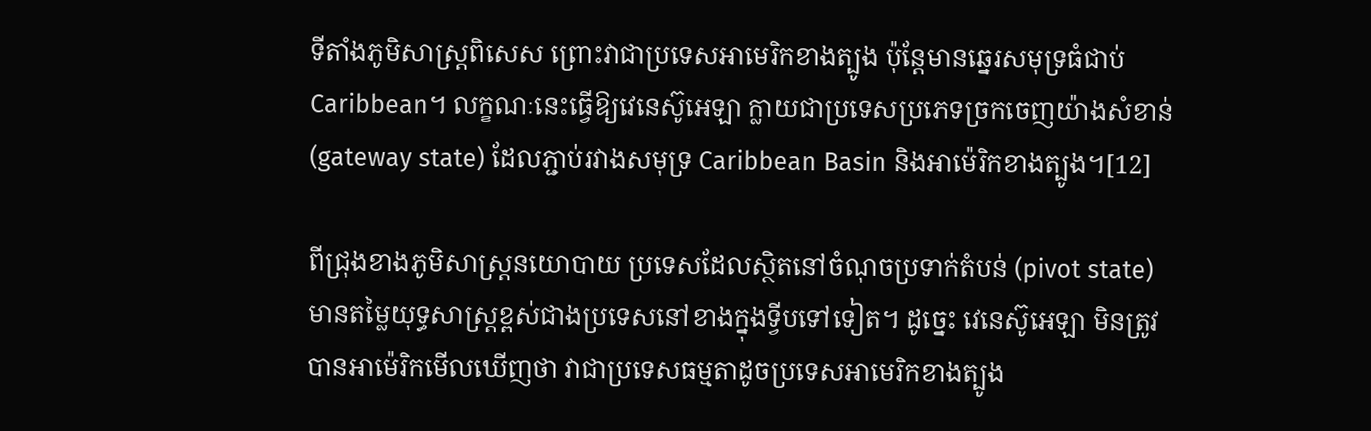ទីតាំងភូមិសាស្ត្រពិសេស ព្រោះវាជាប្រទេសអាមេរិកខាងត្បូង ប៉ុន្តែមានឆ្នេរសមុទ្រធំជាប់ Caribbean។ លក្ខណៈនេះធ្វើឱ្យវេនេស៊ូអេឡា ក្លាយជាប្រទេសប្រភេទច្រកចេញយ៉ាងសំខាន់ (gateway state) ដែលភ្ជាប់រវាងសមុទ្រ Caribbean Basin និងអាម៉េរិកខាងត្បូង។[12]

ពីជ្រុងខាងភូមិសាស្ត្រនយោបាយ ប្រទេសដែលស្ថិតនៅចំណុចប្រទាក់តំបន់ (pivot state) មានតម្លៃយុទ្ធសាស្ត្រខ្ពស់ជាងប្រទេសនៅខាងក្នុងទ្វីបទៅទៀត។ ដូច្នេះ វេនេស៊ូអេឡា មិនត្រូវបានអាម៉េរិកមើលឃើញថា វាជាប្រទេសធម្មតាដូចប្រទេសអាមេរិកខាងត្បូង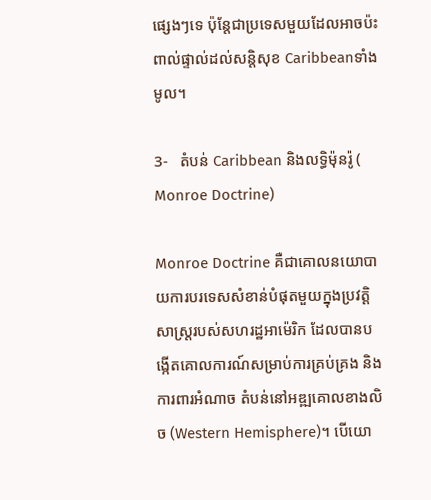ផ្សេងៗទេ ប៉ុន្តែជាប្រទេសមួយដែលអាចប៉ះពាល់ផ្ទាល់ដល់សន្តិសុខ Caribbeanទាំងមូល។

3-   តំបន់ Caribbean និងលទ្ធិម៉ុនរ៉ូ ( Monroe Doctrine)

Monroe Doctrine គឺជាគោលនយោបាយការបរទេសសំខាន់បំផុតមួយក្នុងប្រវត្តិសាស្ត្ររបស់សហរដ្ឋអាម៉េរិក ដែលបានបង្កើតគោលការណ៍សម្រាប់ការគ្រប់គ្រង និងការពារអំណាច តំបន់នៅអឌ្ឍគោលខាងលិច (Western Hemisphere)។ បើយោ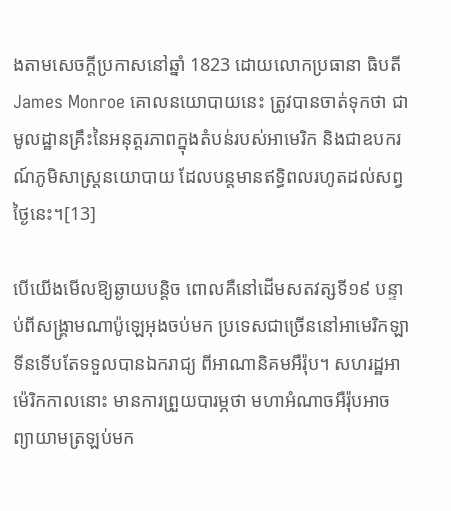ងតាមសេចក្តីប្រកាសនៅឆ្នាំ 1823 ដោយលោកប្រធានា ធិបតី James Monroe គោលនយោបាយនេះ ត្រូវបានចាត់ទុកថា ជាមូលដ្ឋានគ្រឹះនៃអនុត្តរភាពក្នុងតំបន់របស់អាមេរិក និងជាឧបករណ៍ភូមិសាស្ត្រនយោបាយ ដែលបន្តមានឥទ្ធិពលរហូតដល់សព្វថ្ងៃនេះ។[13]

បើយើងមើលឱ្យឆ្ងាយបន្តិច ពោលគឺនៅដើមសតវត្សទី១៩ បន្ទាប់ពីសង្គ្រាមណាប៉ូឡេអុងចប់មក ប្រទេសជាច្រើននៅអាមេរិកឡាទីនទើបតែទទួលបានឯករាជ្យ ពីអាណានិគមអឺរ៉ុប។ សហរដ្ឋអាម៉េរិកកាលនោះ មានការព្រួយបារម្ភថា មហាអំណាចអឺរ៉ុបអាចព្យាយាមត្រឡប់មក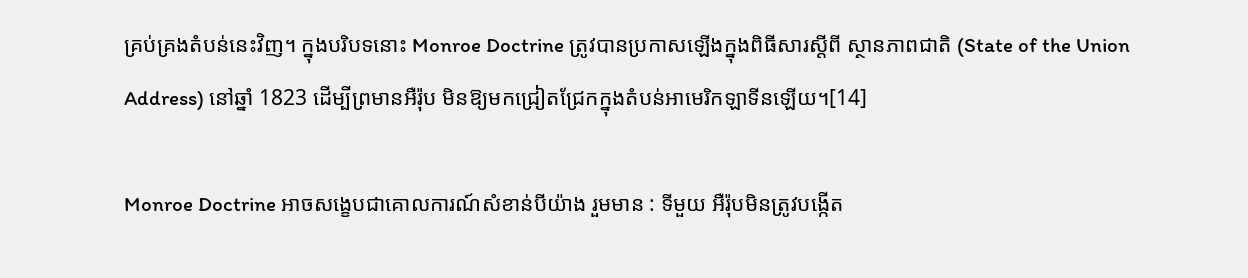គ្រប់គ្រងតំបន់នេះវិញ។ ក្នុងបរិបទនោះ Monroe Doctrine ត្រូវបានប្រកាសឡើងក្នុងពិធីសារស្តីពី ស្ថានភាពជាតិ (State of the Union Address) នៅឆ្នាំ 1823 ដើម្បីព្រមានអឺរ៉ុប មិនឱ្យមកជ្រៀតជ្រែកក្នុងតំបន់អាមេរិកឡាទីនឡើយ។[14]

Monroe Doctrine អាចសង្ខេបជាគោលការណ៍សំខាន់បីយ៉ាង រួមមាន : ទីមួយ អឺរ៉ុបមិនត្រូវបង្កើត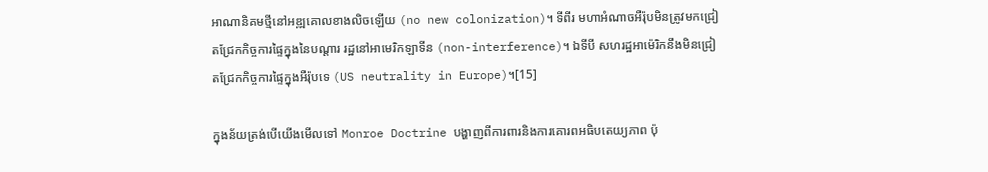អាណានិគមថ្មីនៅអឌ្ឍគោលខាងលិចឡើយ (no new colonization)។ ទីពីរ មហាអំណាចអឺរ៉ុបមិនត្រូវមកជ្រៀតជ្រែកកិច្ចការផ្ទៃក្នុងនៃបណ្តារ រដ្ឋនៅអាមេរិកឡាទីន (non-interference)។ ឯទីបី សហរដ្ឋអាម៉េរិកនឹងមិនជ្រៀតជ្រែកកិច្ចការផ្ទៃក្នុងអឺរ៉ុបទេ (US neutrality in Europe)។[15]

ក្នុងន័យត្រង់បើយើងមើលទៅ Monroe Doctrine បង្ហាញពីការពារនិងការគោរពអធិបតេយ្យភាព ប៉ុ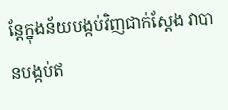ន្តែក្នុងន័យបង្កប់វិញជាក់ស្តែង វាបានបង្កប់ឥ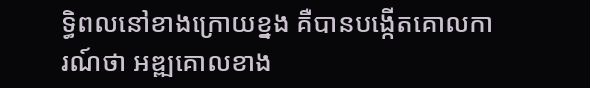ទ្ធិពលនៅខាងក្រោយខ្នង គឺបានបង្កើតគោលការណ៍ថា អឌ្ឍគោលខាង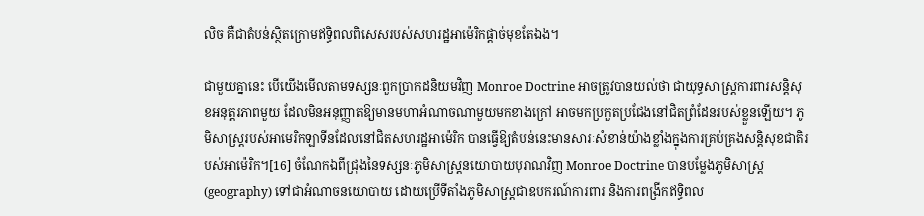លិច គឺជាតំបន់ស្ថិតក្រោមឥទ្ធិពលពិសេសរបស់សហរដ្ឋអាម៉េរិកផ្តាច់មុខតែឯង។

ជាមួយគ្នានេះ បើយើងមើលតាមទស្សនៈពួកប្រាកដនិយមវិញ Monroe Doctrine អាចត្រូវបានយល់ថា ជាយុទ្ធសាស្ត្រការពារសន្តិសុខអនុត្តរភាពមួយ ដែលមិនអនុញ្ញាតឱ្យមានមហាអំណាចណាមួយមកខាងក្រៅ អាចមកប្រកួតប្រជែងនៅជិតព្រំដែនរបស់ខ្លួនឡើយ។ ភូមិសាស្ត្ររបស់អាមេរិកឡាទីនដែលនៅជិតសហរដ្ឋអាម៉េរិក បានធ្វើឱ្យតំបន់នេះមានសារៈសំខាន់យ៉ាងខ្លាំងក្នុងការគ្រប់គ្រងសន្តិសុខជាតិរបស់អាម៉េរិក។[16] ចំណែកឯពីជ្រុងនៃទស្សនៈភូមិសាស្ត្រនយោបាយបុរាណវិញ Monroe Doctrine បានបម្លែងភូមិសាស្ត្រ (geography) ទៅជាអំណាចនយោបាយ ដោយប្រើទីតាំងភូមិសាស្ត្រជាឧបករណ៍ការពារ និងការពង្រីកឥទ្ធិពល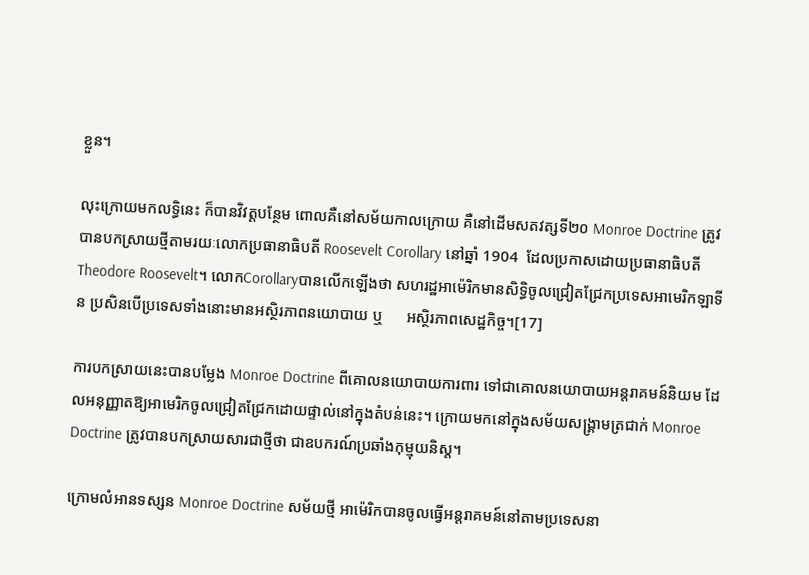ខ្លួន។

លុះក្រោយមកលទ្ធិនេះ ក៏បានវិវត្តបន្ថែម ពោលគឺនៅសម័យកាលក្រោយ គឺនៅដើមសតវត្សទី២០ Monroe Doctrine ត្រូវបានបកស្រាយថ្មីតាមរយៈលោកប្រធានាធិបតី Roosevelt Corollary នៅឆ្នាំ 1904  ដែលប្រកាសដោយប្រធានាធិបតី Theodore Roosevelt។ លោកCorollaryបានលើកឡើងថា សហរដ្ឋអាម៉េរិកមានសិទ្ធិចូលជ្រៀតជ្រែកប្រទេសអាមេរិកឡាទីន ប្រសិនបើប្រទេសទាំងនោះមានអស្ថិរភាពនយោបាយ ឬ      អស្ថិរភាពសេដ្ឋកិច្ច។[17]

ការបកស្រាយនេះបានបម្លែង Monroe Doctrine ពីគោលនយោបាយការពារ ទៅជាគោលនយោបាយអន្តរាគមន៍និយម ដែលអនុញ្ញាតឱ្យអាមេរិកចូលជ្រៀតជ្រែកដោយផ្ទាល់នៅក្នុងតំបន់នេះ។ ក្រោយមកនៅក្នុងសម័យសង្គ្រាមត្រជាក់ Monroe Doctrine ត្រូវបានបកស្រាយសារជាថ្មីថា ជាឧបករណ៍ប្រឆាំងកុម្មុយនិស្ត។

ក្រោមលំអានទស្សន Monroe Doctrine សម័យថ្មី អាម៉េរិកបានចូលធ្វើអន្តរាគមន៍នៅតាមប្រទេសនា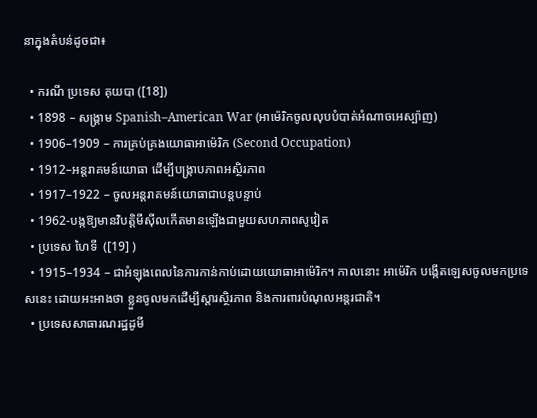នាក្នុងតំបន់ដូចជា៖

  • ករណី ប្រទេស គុយបា ([18])
  • 1898 – សង្គ្រាម Spanish–American War (អាម៉េរិកចូលលុបបំបាត់អំណាចអេស្ប៉ាញ)
  • 1906–1909 – ការគ្រប់គ្រងយោធាអាម៉េរិក (Second Occupation)
  • 1912–អន្តរាគមន៍យោធា ដើម្បីបង្ក្រាបភាពអស្ថិរភាព
  • 1917–1922 – ចូលអន្តរាគមន៍យោធាជាបន្តបន្ទាប់
  • 1962-បង្កឱ្យមានវិបត្តិមីស៊ីលកើតមានឡើងជាមួយសហភាពសូវៀត
  • ប្រទេស ហៃទី  ([19] )
  • 1915–1934 – ជាអំឡុងពេលនៃការកាន់កាប់ដោយយោធាអាម៉េរិក។ កាលនោះ អាម៉េរិក បង្កើតឡេសចូលមកប្រទេសនេះ ដោយអះអាងថា ខ្លួនចូលមកដើម្បីស្តារស្ថិរភាព និងការពារបំណុលអន្តរជាតិ។
  • ប្រទេសសាធារណរដ្ឋដូមី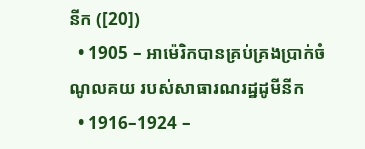នីក ([20])
  • 1905 – អាម៉េរិកបានគ្រប់គ្រងប្រាក់ចំណូលគយ របស់សាធារណរដ្ឋដូមីនីក
  • 1916–1924 –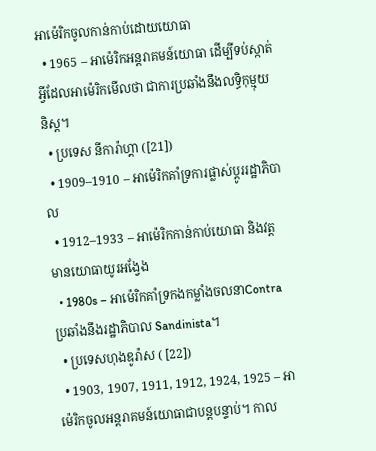អាម៉េរិកចូលកាន់កាប់ដោយយោធា
  • 1965 – អាម៉េរិកអន្តរាគមន៍យោធា ដើម្បីទប់ស្កាត់អ្វីដែលអាម៉េរិកមើលថា ជាការប្រឆាំងនឹងលទ្ធិកុម្មុយនិស្ត។
  • ប្រទេស នីការ៉ាហ្គា ([21])
  • 1909–1910 – អាម៉េរិកគាំទ្រការផ្លាស់ប្តូររដ្ឋាភិបាល
  • 1912–1933 – អាម៉េរិកកាន់កាប់យោធា និងវត្តមានយោធាយូរអង្វែង
  • 1980s – អាម៉េរិកគាំទ្រកងកម្លាំងចលនាContraប្រឆាំងនឹងរដ្ឋាភិបាល Sandinista។
  • ប្រទេសហុងឌូរ៉ាស ( [22])
  • 1903, 1907, 1911, 1912, 1924, 1925 – អាម៉េរិកចូលអន្តរាគមន៍យោធាជាបន្តបន្ទាប់។ កាល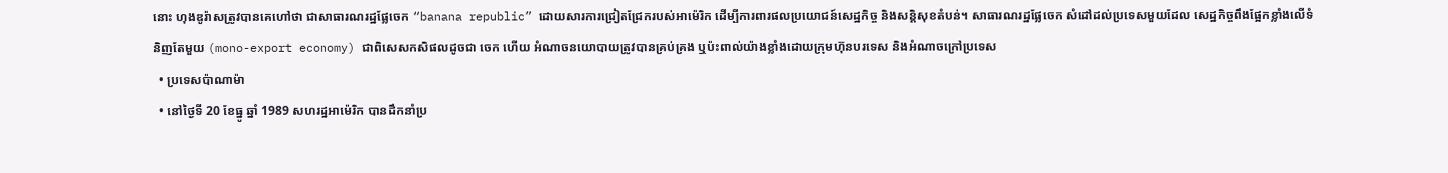នោះ ហុងឌូរ៉ាសត្រូវបានគេហៅថា ជាសាធារណរដ្ឋផ្លែចេក “banana republic” ដោយសារការជ្រៀតជ្រែករបស់អាម៉េរិក ដើម្បីការពារផលប្រយោជន៍សេដ្ឋកិច្ច និងសន្តិសុខតំបន់។ សាធារណរដ្ឋផ្លែចេក សំដៅដល់ប្រទេសមួយដែល សេដ្ឋកិច្ចពឹងផ្អែកខ្លាំងលើទំនិញតែមួយ (mono-export economy) ជាពិសេសកសិផលដូចជា ចេក ហើយ អំណាចនយោបាយត្រូវបានគ្រប់គ្រង ឬប៉ះពាល់យ៉ាងខ្លាំងដោយក្រុមហ៊ុនបរទេស និងអំណាចក្រៅប្រទេស
  • ប្រទេសប៉ាណាម៉ា
  • នៅថ្ងៃទី 20 ខែធ្នូ ឆ្នាំ 1989 សហរដ្ឋអាម៉េរិក បានដឹកនាំប្រ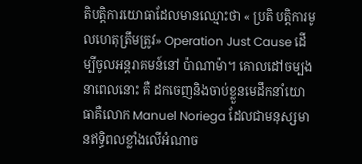តិបត្តិការយោធាដែលមានឈ្មោះថា « ប្រតិ បត្តិការមូលហេតុត្រឹមត្រូវ» Operation Just Cause ដើម្បីចូលអន្តរាគមន៍នៅ ប៉ាណាម៉ា។ គោលដៅចម្បងនាពេលនោះ គឺ ដកចេញនិងចាប់ខ្លួនមេដឹកនាំយោធាគឺលោក Manuel Noriega ដែលជាមនុស្សមានឥទ្ធិពលខ្លាំងលើអំណាច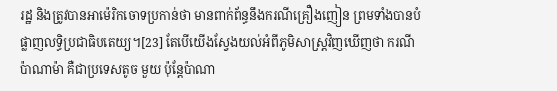រដ្ឋ និងត្រូវបានអាម៉េរិកចោទប្រកាន់ថា មានពាក់ព័ន្ធនឹងករណីគ្រឿងញៀន ព្រមទាំងបានបំផ្លាញលទ្ធិប្រជាធិបតេយ្យ។[23] តែបើយើងស្វែងយល់អំពីភូមិសាស្ត្រវិញឃើញថា ករណី ប៉ាណាម៉ា គឺជាប្រទេសតូច មួយ ប៉ុន្តែប៉ាណា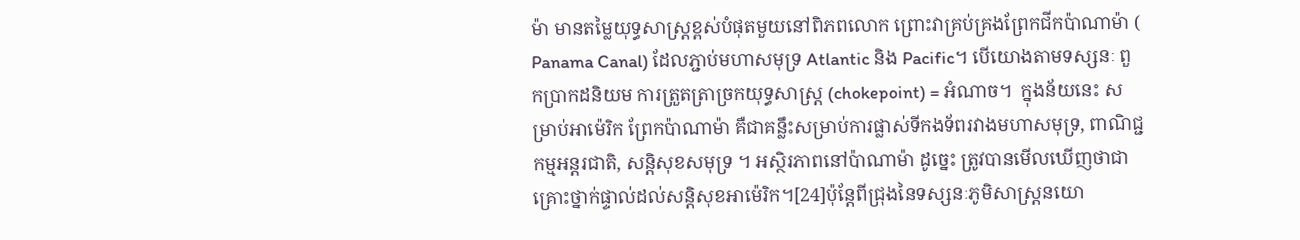ម៉ា មានតម្លៃយុទ្ធសាស្ត្រខ្ពស់បំផុតមួយនៅពិភពលោក ព្រោះវាគ្រប់គ្រងព្រែកជីកប៉ាណាម៉ា ( Panama Canal) ដែលភ្ជាប់មហាសមុទ្រ Atlantic និង Pacific។ បើយោងតាមទស្សនៈ ពួកប្រាកដនិយម ការត្រួតត្រាច្រកយុទ្ធសាស្ត្រ (chokepoint) = អំណាច។  ក្នុងន័យនេះ សម្រាប់អាម៉េរិក ព្រែកប៉ាណាម៉ា គឺជាគន្លឹះសម្រាប់ការផ្លាស់ទីកងទ័ពរវាងមហាសមុទ្រ, ពាណិជ្ជកម្មអន្តរជាតិ, សន្តិសុខសមុទ្រ ។ អស្ថិរភាពនៅប៉ាណាម៉ា ដូច្នេះ ត្រូវបានមើលឃើញថាជា គ្រោះថ្នាក់ផ្ទាល់ដល់សន្តិសុខអាម៉េរិក។[24]ប៉ុន្តែពីជ្រុងនៃទស្សនៈភូមិសាស្ត្រនយោ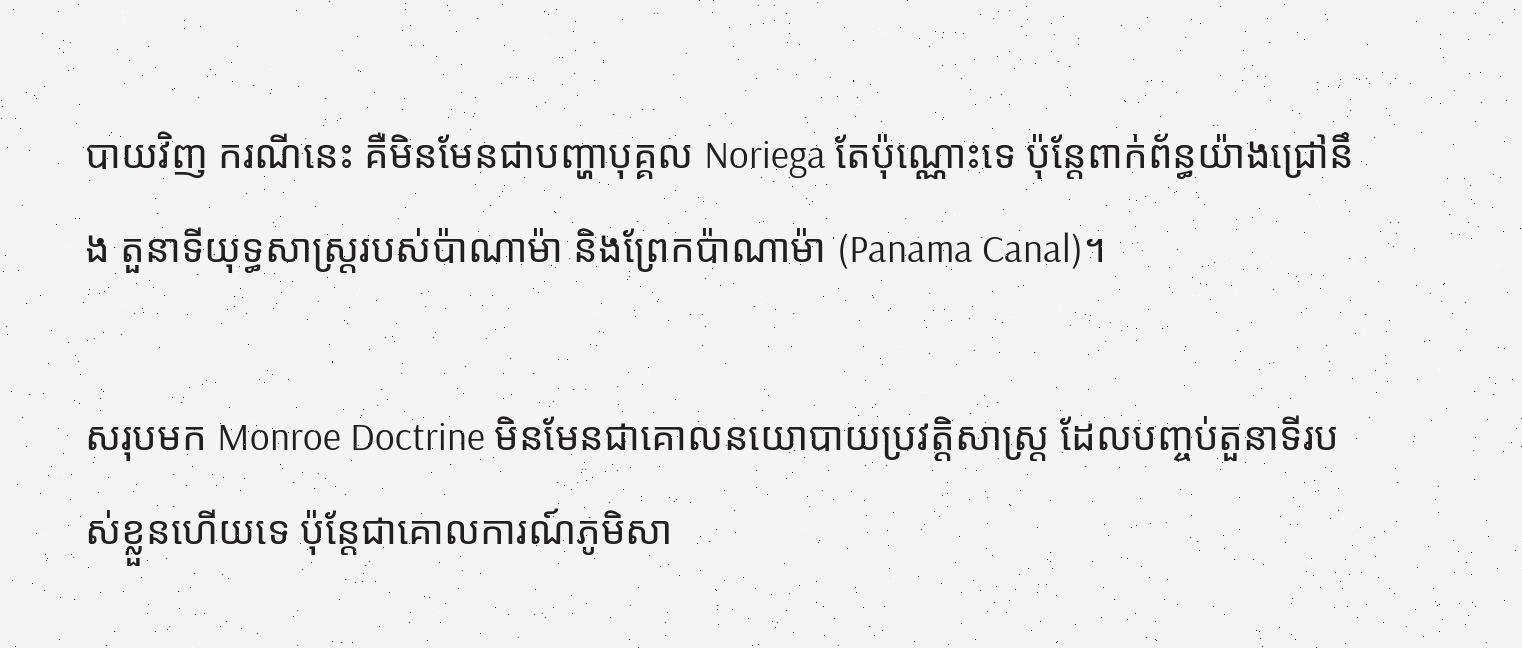បាយវិញ ករណីនេះ គឺមិនមែនជាបញ្ហាបុគ្គល Noriega តែប៉ុណ្ណោះទេ ប៉ុន្តែពាក់ព័ន្ធយ៉ាងជ្រៅនឹង តួនាទីយុទ្ធសាស្ត្ររបស់ប៉ាណាម៉ា និងព្រែកប៉ាណាម៉ា (Panama Canal)។

សរុបមក Monroe Doctrine មិនមែនជាគោលនយោបាយប្រវត្តិសាស្ត្រ ដែលបញ្ចប់តួនាទីរបស់ខ្លួនហើយទេ ប៉ុន្តែជាគោលការណ៍ភូមិសា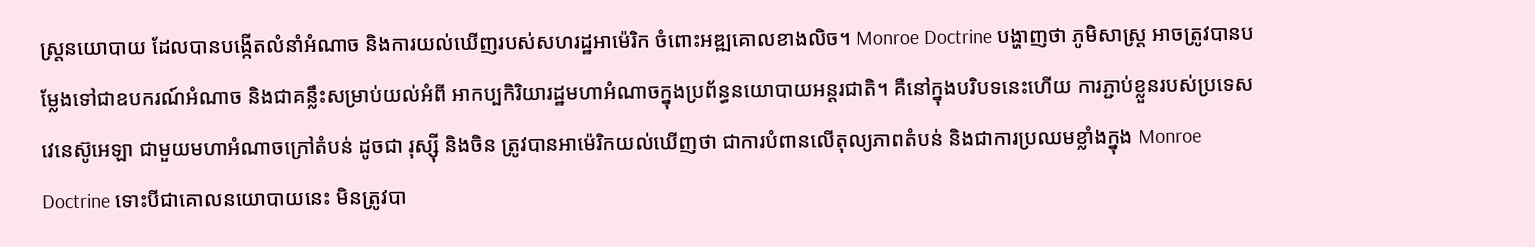ស្ត្រនយោបាយ ដែលបានបង្កើតលំនាំអំណាច និងការយល់ឃើញរបស់សហរដ្ឋអាម៉េរិក ចំពោះអឌ្ឍគោលខាងលិច។ Monroe Doctrine បង្ហាញថា ភូមិសាស្ត្រ អាចត្រូវបានបម្លែងទៅជាឧបករណ៍អំណាច និងជាគន្លឹះសម្រាប់យល់អំពី អាកប្បកិរិយារដ្ឋមហាអំណាចក្នុងប្រព័ន្ធនយោបាយអន្តរជាតិ។ គឺនៅក្នុងបរិបទនេះហើយ ការភ្ជាប់ខ្លួនរបស់ប្រទេសវេនេស៊ូអេឡា ជាមួយមហាអំណាចក្រៅតំបន់ ដូចជា រុស្ស៊ី និងចិន ត្រូវបានអាម៉េរិកយល់ឃើញថា ជាការបំពានលើតុល្យភាពតំបន់ និងជាការប្រឈមខ្លាំងក្នុង Monroe Doctrine ទោះបីជាគោលនយោបាយនេះ មិនត្រូវបា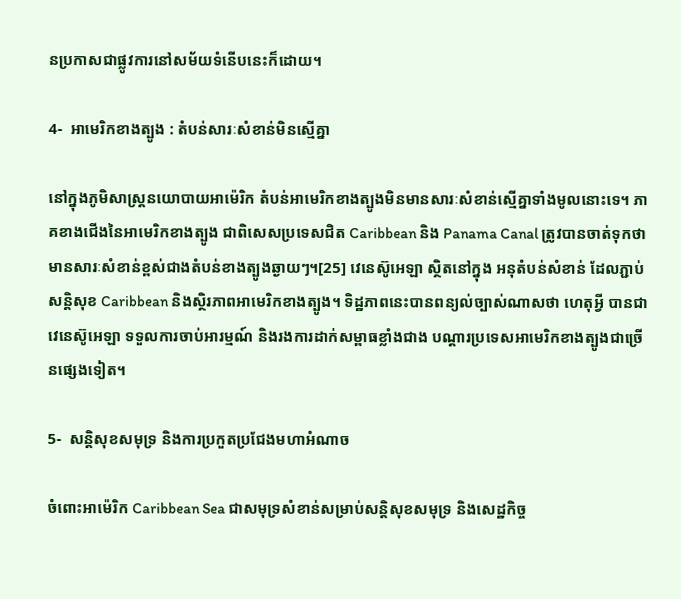នប្រកាសជាផ្លូវការនៅសម័យទំនើបនេះក៏ដោយ។

4-  អាមេរិកខាងត្បូង : តំបន់សារៈសំខាន់មិនស្មើគ្នា

នៅក្នុងភូមិសាស្ត្រនយោបាយអាម៉េរិក តំបន់អាមេរិកខាងត្បូងមិនមានសារៈសំខាន់ស្មើគ្នាទាំងមូលនោះទេ។ ភាគខាងជើងនៃអាមេរិកខាងត្បូង ជាពិសេសប្រទេសជិត Caribbean និង Panama Canal ត្រូវបានចាត់ទុកថាមានសារៈសំខាន់ខ្ពស់ជាងតំបន់ខាងត្បូងឆ្ងាយៗ។[25] វេនេស៊ូអេឡា ស្ថិតនៅក្នុង អនុតំបន់សំខាន់ ដែលភ្ជាប់សន្តិសុខ Caribbean និងស្ថិរភាពអាមេរិកខាងត្បូង។ ទិដ្ឋភាពនេះបានពន្យល់ច្បាស់ណាសថា ហេតុអ្វី បានជាវេនេស៊ូអេឡា ទទួលការចាប់អារម្មណ៍ និងរងការដាក់សម្ពាធខ្លាំងជាង បណ្តារប្រទេសអាមេរិកខាងត្បូងជាច្រើនផ្សេងទៀត។

5-  សន្តិសុខសមុទ្រ និងការប្រកួតប្រជែងមហាអំណាច

ចំពោះអាម៉េរិក Caribbean Sea ជាសមុទ្រសំខាន់សម្រាប់សន្តិសុខសមុទ្រ និងសេដ្ឋកិច្ច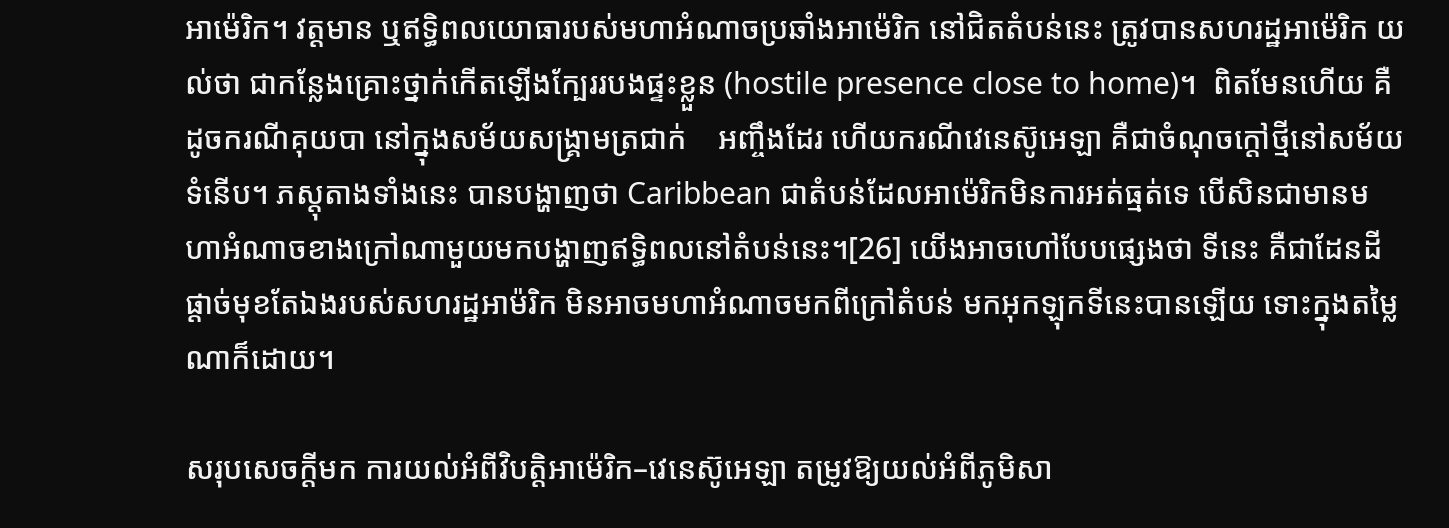អាម៉េរិក។ វត្តមាន ឬឥទ្ធិពលយោធារបស់មហាអំណាចប្រឆាំងអាម៉េរិក នៅជិតតំបន់នេះ ត្រូវបានសហរដ្ឋអាម៉េរិក យល់ថា ជាកន្លែងគ្រោះថ្នាក់កើតឡើងក្បែររបងផ្ទះខ្លួន (hostile presence close to home)។  ពិតមែនហើយ គឺដូចករណីគុយបា នៅក្នុងសម័យសង្គ្រាមត្រជាក់    អញ្ចឹងដែរ ហើយករណីវេនេស៊ូអេឡា គឺជាចំណុចក្តៅថ្មីនៅសម័យទំនើប។ ភស្តុតាងទាំងនេះ បានបង្ហាញថា Caribbean ជាតំបន់ដែលអាម៉េរិកមិនការអត់ធ្មត់ទេ បើសិនជាមានមហាអំណាចខាងក្រៅណាមួយមកបង្ហាញឥទ្ធិពលនៅតំបន់នេះ។[26] យើងអាចហៅបែបផ្សេងថា ទីនេះ គឺជាដែនដីផ្តាច់មុខតែឯងរបស់សហរដ្ឋអាម៉រិក មិនអាចមហាអំណាចមកពីក្រៅតំបន់ មកអុកឡុកទីនេះបានឡើយ ទោះក្នុងតម្លៃណាក៏ដោយ។

សរុបសេចក្តីមក ការយល់អំពីវិបត្តិអាម៉េរិក–វេនេស៊ូអេឡា តម្រូវឱ្យយល់អំពីភូមិសា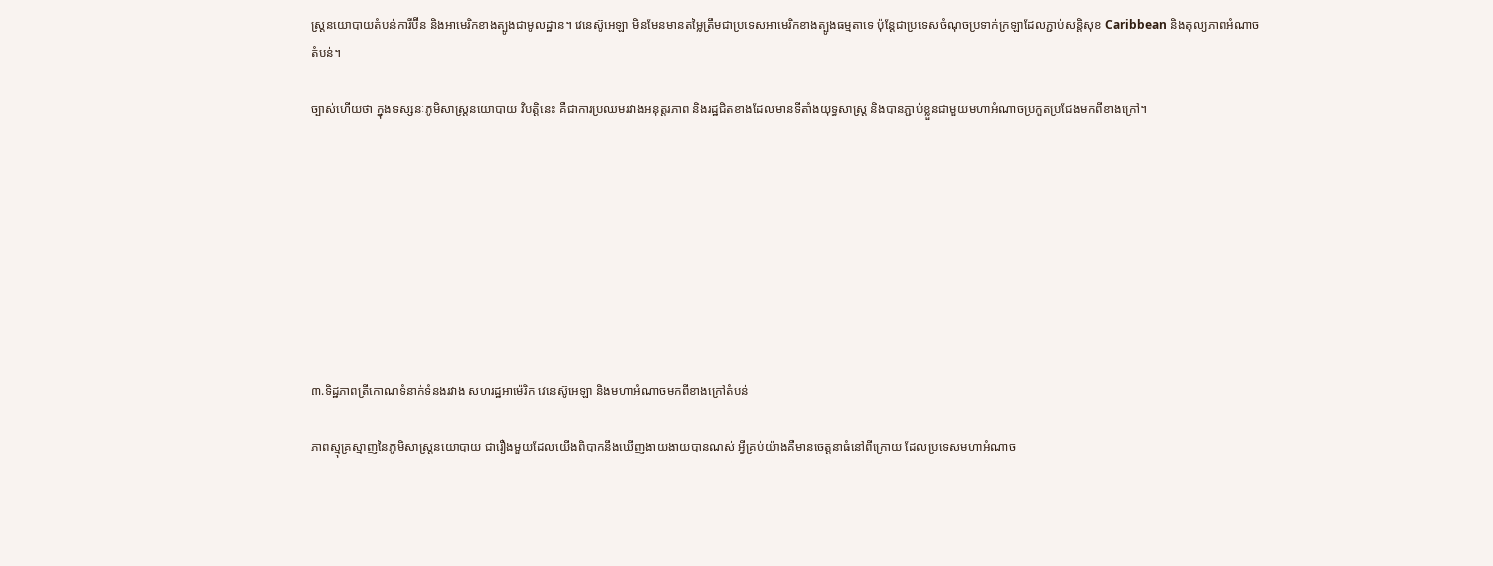ស្ត្រនយោបាយតំបន់ការីប៊ីន និងអាមេរិកខាងត្បូងជាមូលដ្ឋាន។ វេនេស៊ូអេឡា មិនមែនមានតម្លៃត្រឹមជាប្រទេសអាមេរិកខាងត្បូងធម្មតាទេ ប៉ុន្តែជាប្រទេសចំណុចប្រទាក់ក្រឡាដែលភ្ជាប់សន្តិសុខ Caribbean និងតុល្យភាពអំណាចតំបន់។

ច្បាស់ហើយថា ក្នុងទស្សនៈភូមិសាស្ត្រនយោបាយ វិបត្តិនេះ គឺជាការប្រឈមរវាងអនុត្តរភាព និងរដ្ឋជិតខាងដែលមានទីតាំងយុទ្ធសាស្ត្រ និងបានភ្ជាប់ខ្លួនជាមួយមហាអំណាចប្រកួតប្រជែងមកពីខាងក្រៅ។









៣.ទិដ្ឋភាពត្រីកោណទំនាក់ទំនងរវាង សហរដ្ឋអាម៉េរិក វេនេស៊ូអេឡា និងមហាអំណាចមកពីខាងក្រៅតំបន់

ភាពស្មុគ្រស្មាញនៃភូមិសាស្ត្រនយោបាយ ជារឿងមួយដែលយើងពិបាកនឹងឃើញងាយងាយបានណស់ អ្វីគ្រប់យ៉ាងគឺមានចេត្តនាធំនៅពីក្រោយ ដែលប្រទេសមហាអំណាច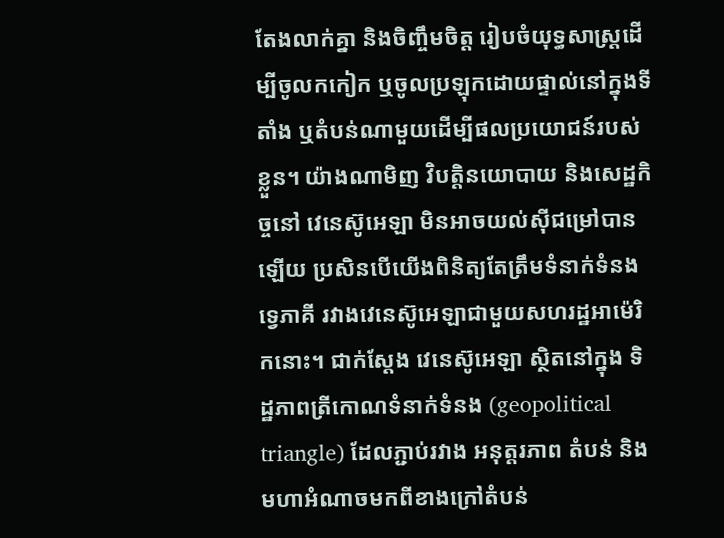តែងលាក់គ្នា និងចិញ្ចឹមចិត្ត រៀបចំយុទ្ធសាស្ត្រដើម្បីចូលកកៀក ឬចូលប្រឡុកដោយផ្ទាល់នៅក្នុងទីតាំង ឬតំបន់ណាមួយដើម្បីផលប្រយោជន៍របស់ខ្លួន។ យ៉ាងណាមិញ វិបត្តិនយោបាយ និងសេដ្ឋកិច្ចនៅ វេនេស៊ូអេឡា មិនអាចយល់ស៊ីជម្រៅបានឡើយ ប្រសិនបើយើងពិនិត្យតែត្រឹមទំនាក់ទំនងទ្វេភាគី រវាងវេនេស៊ូអេឡាជាមួយសហរដ្ឋអាម៉េរិកនោះ។ ជាក់ស្តែង វេនេស៊ូអេឡា ស្ថិតនៅក្នុង ទិដ្ឋភាពត្រីកោណទំនាក់ទំនង (geopolitical triangle) ដែលភ្ជាប់រវាង អនុត្តរភាព តំបន់ និងមហាអំណាចមកពីខាងក្រៅតំបន់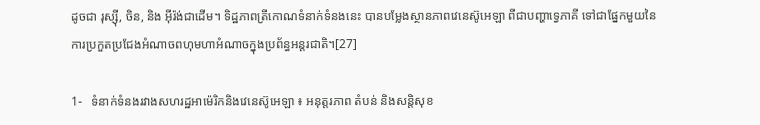ដូចជា រុស្ស៊ី, ចិន, និង អ៊ីរ៉ង់ជាដើម។ ទិដ្ឋភាពត្រីកោណទំនាក់ទំនងនេះ បានបម្លែងស្ថានភាពវេនេស៊ូអេឡា ពីជាបញ្ហាទ្វេភាគី ទៅជាផ្នែកមួយនៃការប្រកួតប្រជែងអំណាចពហុមហាអំណាចក្នុងប្រព័ន្ធអន្តរជាតិ។[27]

1-   ទំនាក់ទំនងរវាងសហរដ្ឋអាម៉េរិកនិងវេនេស៊ូអេឡា ៖ អនុត្តរភាព តំបន់ និងសន្តិសុខ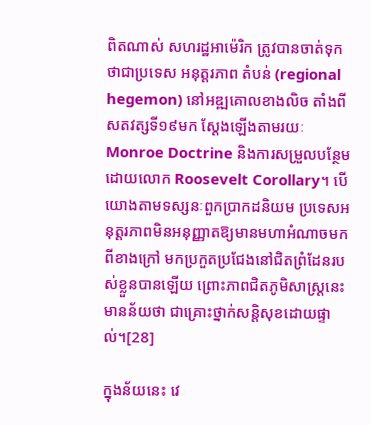ពិតណាស់ សហរដ្ឋអាម៉េរិក ត្រូវបានចាត់ទុកថាជាប្រទេស អនុត្តរភាព តំបន់ (regional hegemon) នៅអឌ្ឍគោលខាងលិច តាំងពីសតវត្សទី១៩មក ស្តែងឡើងតាមរយៈ Monroe Doctrine និងការសម្រួលបន្ថែមដោយលោក Roosevelt Corollary។ បើយោងតាមទស្សនៈពួកប្រាកដនិយម ប្រទេសអនុត្តរភាពមិនអនុញ្ញាតឱ្យមានមហាអំណាចមកពីខាងក្រៅ មកប្រកួតប្រជែងនៅជិតព្រំដែនរបស់ខ្លួនបានឡើយ ព្រោះភាពជិតភូមិសាស្ត្រនេះមានន័យថា ជាគ្រោះថ្នាក់សន្តិសុខដោយផ្ទាល់។[28]

ក្នុងន័យនេះ វេ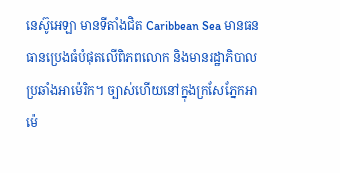នេស៊ូអេឡា មានទីតាំងជិត Caribbean Sea មានធនធានប្រេងធំបំផុតលើពិភពលោក និងមានរដ្ឋាភិបាលប្រឆាំងអាម៉េរិក។ ច្បាស់ហើយនៅក្នុងក្រសែភ្នែកអាម៉េ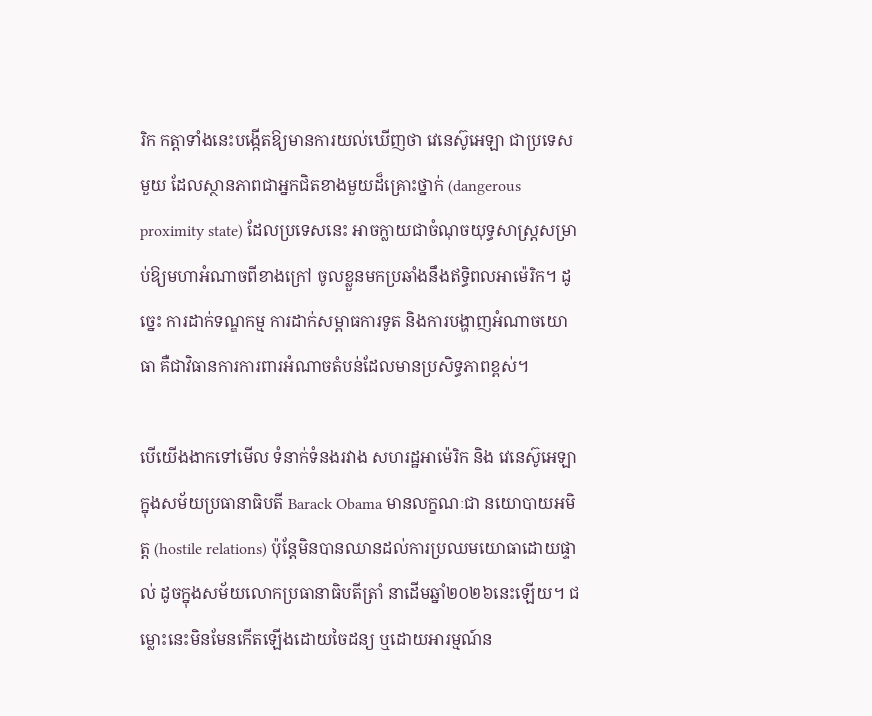រិក កត្តាទាំងនេះបង្កើតឱ្យមានការយល់ឃើញថា វេនេស៊ូអេឡា ជាប្រទេសមួយ ដែលស្ថានភាពជាអ្នកជិតខាងមួយដ៏គ្រោះថ្នាក់ (dangerous proximity state) ដែលប្រទេសនេះ អាចក្លាយជាចំណុចយុទ្ធសាស្ត្រសម្រាប់ឱ្យមហាអំណាចពីខាងក្រៅ ចូលខ្លួនមកប្រឆាំងនឹងឥទ្ធិពលអាម៉េរិក។ ដូច្នេះ ការដាក់ទណ្ឌកម្ម ការដាក់សម្ពាធការទូត និងការបង្ហាញអំណាចយោធា គឺជាវិធានការការពារអំណាចតំបន់ដែលមានប្រសិទ្ធភាពខ្ពស់។

បើយើងងាកទៅមើល ទំនាក់ទំនងរវាង សហរដ្ឋអាម៉េរិក និង វេនេស៊ូអេឡា ក្នុងសម័យប្រធានាធិបតី Barack Obama មានលក្ខណៈជា នយោបាយអមិត្ត (hostile relations) ប៉ុន្តែមិនបានឈានដល់ការប្រឈមយោធាដោយផ្ទាល់ ដូចក្នុងសម័យលោកប្រធានាធិបតីត្រាំ នាដើមឆ្នាំ២០២៦នេះឡើយ។ ជម្លោះនេះមិនមែនកើតឡើងដោយចៃដន្យ ឬដោយអារម្មណ៍ន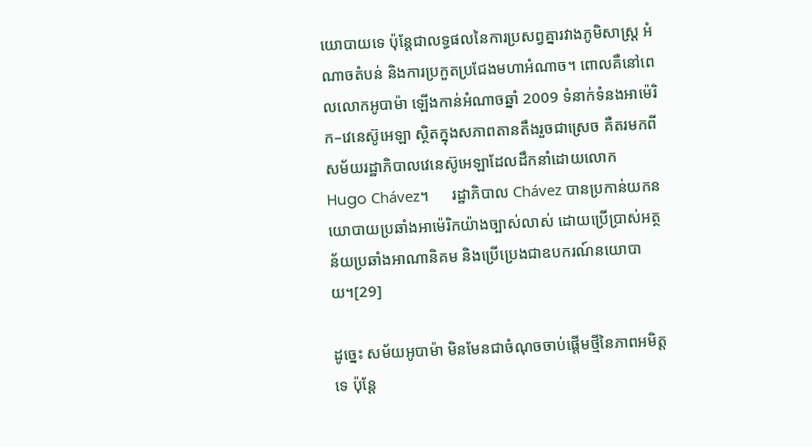យោបាយទេ ប៉ុន្តែជាលទ្ធផលនៃការប្រសព្វគ្នារវាងភូមិសាស្ត្រ អំណាចតំបន់ និងការប្រកួតប្រជែងមហាអំណាច។ ពោលគឺនៅពេលលោកអូបាម៉ា ឡើងកាន់អំណាចឆ្នាំ 2009 ទំនាក់ទំនងអាម៉េរិក–វេនេស៊ូអេឡា ស្ថិតក្នុងសភាពតានតឹងរួចជាស្រេច គឺតរមកពីសម័យរដ្ឋាភិបាលវេនេស៊ូអេឡាដែលដឹកនាំដោយលោក Hugo Chávez។      រដ្ឋាភិបាល Chávez បានប្រកាន់យកនយោបាយប្រឆាំងអាម៉េរិកយ៉ាងច្បាស់លាស់ ដោយប្រើប្រាស់អត្ថន័យប្រឆាំងអាណានិគម និងប្រើប្រេងជាឧបករណ៍នយោបាយ។[29]

ដូច្នេះ សម័យអូបាម៉ា មិនមែនជាចំណុចចាប់ផ្តើមថ្មីនៃភាពអមិត្តទេ ប៉ុន្តែ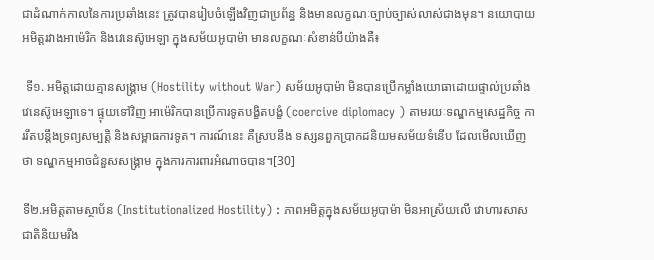ជាដំណាក់កាលនៃការប្រឆាំងនេះ ត្រូវបានរៀបចំឡើងវិញជាប្រព័ន្ធ និងមានលក្ខណៈច្បាប់ច្បាស់លាស់ជាងមុន។ នយោបាយអមិត្តរវាងអាម៉េរិក និងវេនេស៊ូអេឡា ក្នុងសម័យអូបាម៉ា មានលក្ខណៈសំខាន់បីយ៉ាងគឺ៖

 ទី១. អមិត្តដោយគ្មានសង្គ្រាម (Hostility without War) សម័យអូបាម៉ា មិនបានប្រើកម្លាំងយោធាដោយផ្ទាល់ប្រឆាំងវេនេស៊ូអេឡាទេ។ ផ្ទុយទៅវិញ អាម៉េរិកបានប្រើការទូតបង្ខិតបង្ខំ (coercive diplomacy ) តាមរយៈទណ្ឌកម្មសេដ្ឋកិច្ច ការរឹតបន្តឹងទ្រព្យសម្បត្តិ និងសម្ពាធការទូត។ ការណ៍នេះ គឺស្របនឹង ទស្សនពួកប្រាកដនិយមសម័យទំនើប ដែលមើលឃើញថា ទណ្ឌកម្មអាចជំនួសសង្គ្រាម ក្នុងការការពារអំណាចបាន។[30]

ទី២.អមិត្តតាមស្ថាប័ន (Institutionalized Hostility) : ភាពអមិត្តក្នុងសម័យអូបាម៉ា មិនអាស្រ័យលើ វោហារសាសជាតិនិយមរឹង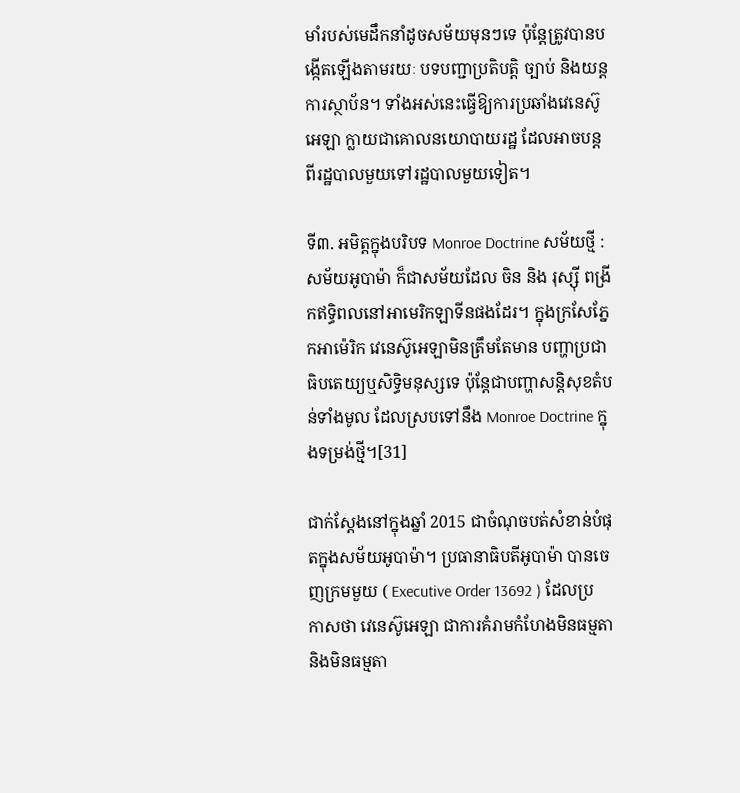មាំរបស់មេដឹកនាំដូចសម័យមុនៗទេ ប៉ុន្តែត្រូវបានបង្កើតឡើងតាមរយៈ បទបញ្ជាប្រតិបត្តិ ច្បាប់ និងយន្តការស្ថាប័ន។ ទាំងអស់នេះធ្វើឱ្យការប្រឆាំងវេនេស៊ូអេឡា ក្លាយជាគោលនយោបាយរដ្ឋ ដែលអាចបន្តពីរដ្ឋបាលមួយទៅរដ្ឋបាលមួយទៀត។

ទី៣. អមិត្តក្នុងបរិបទ Monroe Doctrine សម័យថ្មី : សម័យអូបាម៉ា ក៏ជាសម័យដែល ចិន និង រុស្ស៊ី ពង្រីកឥទ្ធិពលនៅអាមេរិកឡាទីនផងដែរ។ ក្នុងក្រសែភ្នែកអាម៉េរិក វេនេស៊ូអេឡាមិនត្រឹមតែមាន បញ្ហាប្រជាធិបតេយ្យឬសិទ្ធិមនុស្សទេ ប៉ុន្តែជាបញ្ហាសន្តិសុខតំបន់ទាំងមូល ដែលស្របទៅនឹង Monroe Doctrine ក្នុងទម្រង់ថ្មី។[31]

ជាក់ស្តែងនៅក្នុងឆ្នាំ 2015 ជាចំណុចបត់សំខាន់បំផុតក្នុងសម័យអូបាម៉ា។ ប្រធានាធិបតីអូបាម៉ា បានចេញក្រមមួយ ( Executive Order 13692 ) ដែលប្រកាសថា វេនេស៊ូអេឡា ជាការគំរាមកំហែងមិនធម្មតា និងមិនធម្មតា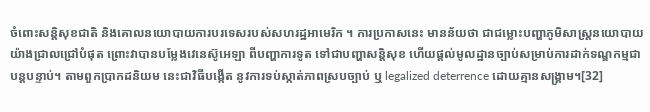ចំពោះសន្តិសុខជាតិ និងគោលនយោបាយការបរទេសរបស់សហរដ្ឋអាមេរិក ។ ការប្រកាសនេះ មានន័យថា ជាជម្លោះបញ្ហាភូមិសាស្ត្រនយោបាយយ៉ាងជ្រាលជ្រៅបំផុត ព្រោះវាបានបម្លែងវេនេស៊ូអេឡា ពីបញ្ហាការទូត ទៅជាបញ្ហាសន្តិសុខ ហើយផ្តល់មូលដ្ឋានច្បាប់សម្រាប់ការដាក់ទណ្ឌកម្មជាបន្តបន្ទាប់។ តាមពួកប្រាកដនិយម នេះជាវិធីបង្កើត នូវការទប់ស្កាត់ភាពស្របច្បាប់ ឬ legalized deterrence ដោយគ្មានសង្គ្រាម។[32]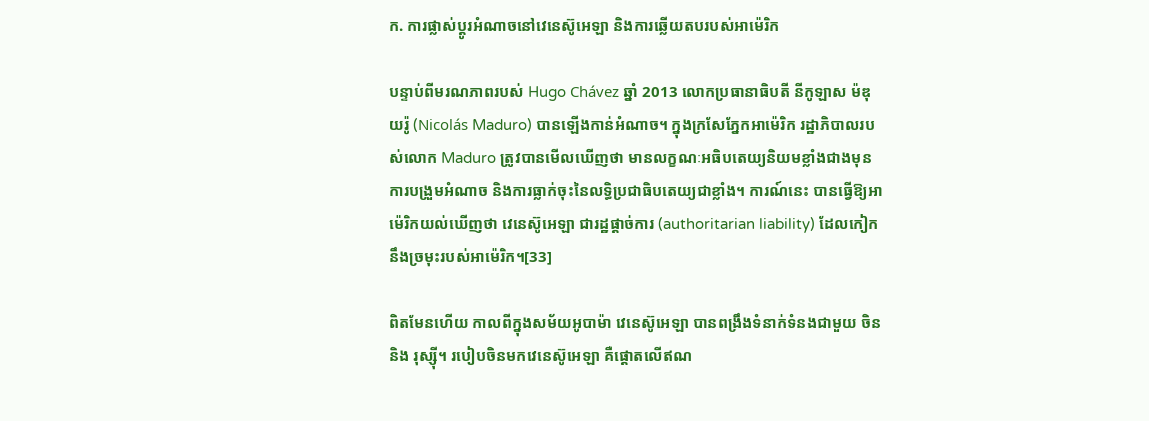ក. ការផ្លាស់ប្តូរអំណាចនៅវេនេស៊ូអេឡា និងការឆ្លើយតបរបស់អាម៉េរិក

បន្ទាប់ពីមរណភាពរបស់ Hugo Chávez ឆ្នាំ 2013 លោកប្រធានាធិបតី នីកូឡាស ម៉ឌុយរ៉ូ (Nicolás Maduro) បានឡើងកាន់អំណាច។ ក្នុងក្រសែភ្នែកអាម៉េរិក រដ្ឋាភិបាលរបស់លោក Maduro ត្រូវបានមើលឃើញថា មានលក្ខណៈអធិបតេយ្យនិយមខ្លាំងជាងមុន ការបង្រួមអំណាច និងការធ្លាក់ចុះនៃលទ្ធិប្រជាធិបតេយ្យជាខ្លាំង។ ការណ៍នេះ បានធ្វើឱ្យអាម៉េរិកយល់ឃើញថា វេនេស៊ូអេឡា ជារដ្ឋផ្តាច់ការ (authoritarian liability) ដែលកៀកនឹងច្រមុះរបស់អាម៉េរិក។[33]

ពិតមែនហើយ កាលពីក្នុងសម័យអូបាម៉ា វេនេស៊ូអេឡា បានពង្រឹងទំនាក់ទំនងជាមួយ ចិន និង រុស្ស៊ី។ របៀបចិនមកវេនេស៊ូអេឡា គឺផ្តោតលើឥណ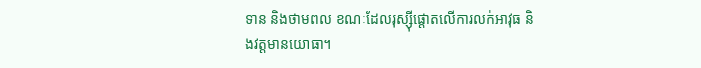ទាន និងថាមពល ខណៈដែលរុស្ស៊ីផ្តោតលើការលក់អាវុធ និងវត្តមានយោធា។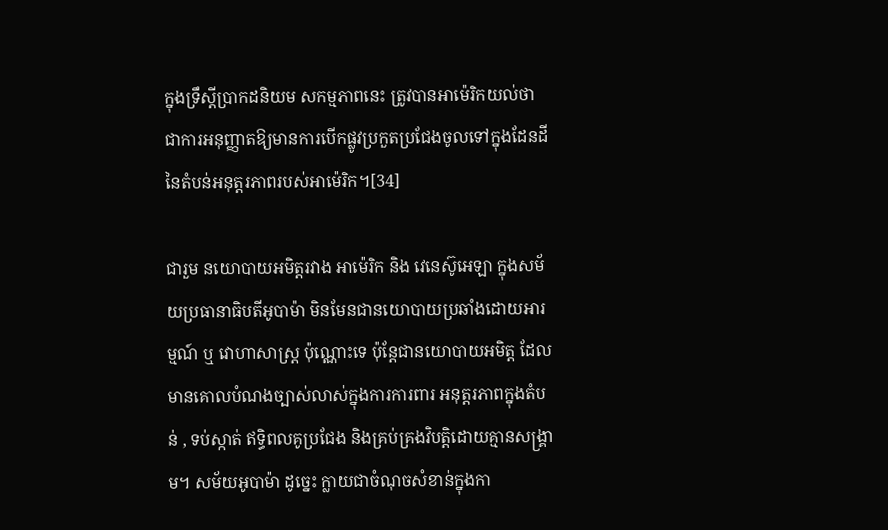ក្នុងទ្រឹស្តីប្រាកដនិយម សកម្មភាពនេះ ត្រូវបានអាម៉េរិកយល់ថា ជាការអនុញ្ញាតឱ្យមានការបើកផ្លូវប្រកួតប្រជែងចូលទៅក្នុងដែនដី នៃតំបន់អនុត្តរភាពរបស់អាម៉េរិក។[34]

ជារួម នយោបាយអមិត្តរវាង អាម៉េរិក និង វេនេស៊ូអេឡា ក្នុងសម័យប្រធានាធិបតីអូបាម៉ា មិនមែនជានយោបាយប្រឆាំងដោយអារម្មណ៍ ឬ វោហាសាស្ត្រ ប៉ុណ្ណោះទេ ប៉ុន្តែជានយោបាយអមិត្ត ដែលមានគោលបំណងច្បាស់លាស់ក្នុងការការពារ អនុត្តរភាពក្នុងតំបន់ , ទប់ស្កាត់ ឥទ្ធិពលគូប្រជែង និងគ្រប់គ្រងវិបត្តិដោយគ្មានសង្គ្រាម។ សម័យអូបាម៉ា ដូច្នេះ ក្លាយជាចំណុចសំខាន់ក្នុងកា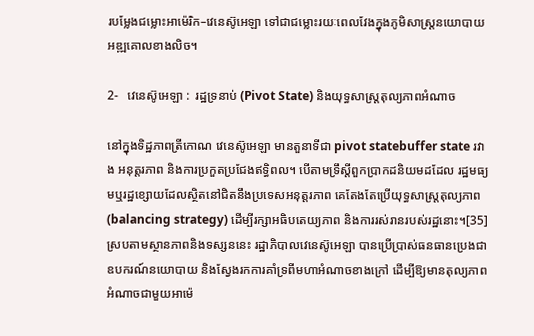របម្លែងជម្លោះអាម៉េរិក–វេនេស៊ូអេឡា ទៅជាជម្លោះរយៈពេលវែងក្នុងភូមិសាស្ត្រនយោបាយអឌ្ឍគោលខាងលិច។

2-   វេនេស៊ូអេឡា :  រដ្ឋទ្រនាប់ (Pivot State) និងយុទ្ធសាស្ត្រតុល្យភាពអំណាច

នៅក្នុងទិដ្ឋភាពត្រីកោណ វេនេស៊ូអេឡា មានតួនាទីជា pivot statebuffer state រវាង អនុត្តរភាព និងការប្រកួតប្រជែងឥទ្ធិពល។ បើតាមទ្រឹស្តីពួកប្រាកដនិយមដដែល រដ្ឋមធ្យមឬរដ្ឋខ្សោយដែលស្ថិតនៅជិតនឹងប្រទេសអនុត្តរភាព គេតែងតែប្រើយុទ្ធសាស្ត្រតុល្យភាព (balancing strategy) ដើម្បីរក្សាអធិបតេយ្យភាព និងការរស់រានរបស់រដ្ឋនោះ។[35] ស្របតាមស្ថានភាពនិងទស្សននេះ រដ្ឋាភិបាលវេនេស៊ូអេឡា បានប្រើប្រាស់ធនធានប្រេងជាឧបករណ៍នយោបាយ និងស្វែងរកការគាំទ្រពីមហាអំណាចខាងក្រៅ ដើម្បីឱ្យមានតុល្យភាពអំណាចជាមួយអាម៉េ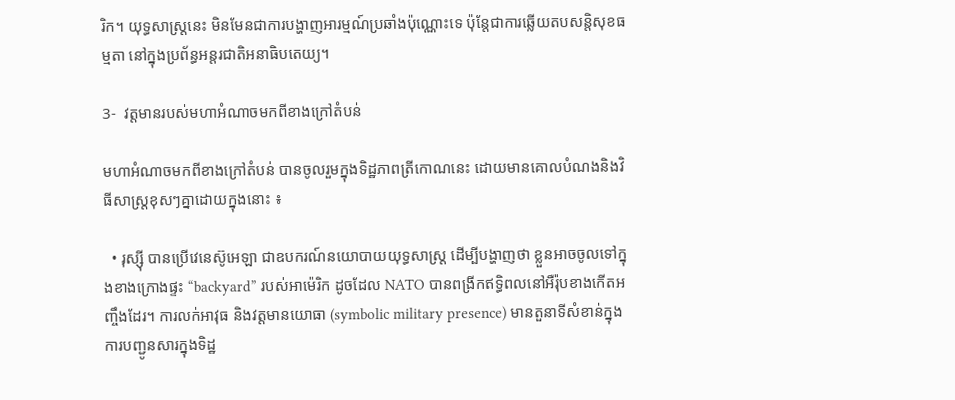រិក។ យុទ្ធសាស្ត្រនេះ មិនមែនជាការបង្ហាញអារម្មណ៍ប្រឆាំងប៉ុណ្ណោះទេ ប៉ុន្តែជាការឆ្លើយតបសន្តិសុខធម្មតា នៅក្នុងប្រព័ន្ធអន្តរជាតិអនាធិបតេយ្យ។

3-  វត្តមានរបស់មហាអំណាចមកពីខាងក្រៅតំបន់

មហាអំណាចមកពីខាងក្រៅតំបន់ បានចូលរួមក្នុងទិដ្ឋភាពត្រីកោណនេះ ដោយមានគោលបំណងនិងវិធីសាស្ត្រខុសៗគ្នាដោយក្នុងនោះ ៖

  • រុស្ស៊ី បានប្រើវេនេស៊ូអេឡា ជាឧបករណ៍នយោបាយយុទ្ធសាស្ត្រ ដើម្បីបង្ហាញថា ខ្លួនអាចចូលទៅក្នុងខាងក្រោងផ្ទះ “backyard” របស់អាម៉េរិក ដូចដែល NATO បានពង្រីកឥទ្ធិពលនៅអឺរ៉ុបខាងកើតអញ្ចឹងដែរ។ ការលក់អាវុធ និងវត្តមានយោធា (symbolic military presence) មានតួនាទីសំខាន់ក្នុងការបញ្ជូនសារក្នុងទិដ្ឋ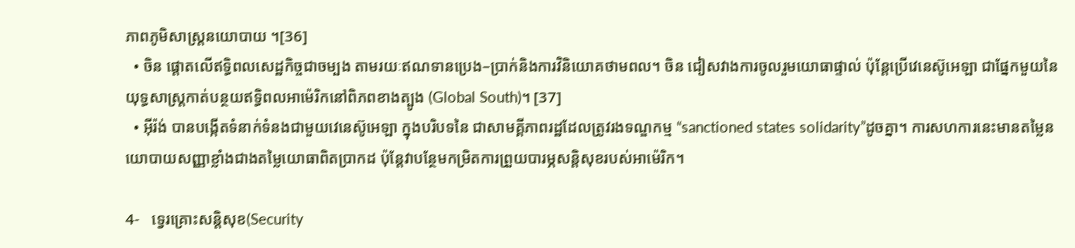ភាពភូមិសាស្ត្រនយោបាយ ។[36]
  • ចិន ផ្តោតលើឥទ្ធិពលសេដ្ឋកិច្ចជាចម្បង តាមរយៈឥណទានប្រេង–ប្រាក់និងការវិនិយោគថាមពល។ ចិន ជៀសវាងការចូលរួមយោធាផ្ទាល់ ប៉ុន្តែប្រើវេនេស៊ូអេឡា ជាផ្នែកមួយនៃយុទ្ធសាស្ត្រកាត់បន្ថយឥទ្ធិពលអាម៉េរិកនៅពិភពខាងត្បូង (Global South)។ [37]
  • អ៊ីរ៉ង់ បានបង្កើតទំនាក់ទំនងជាមួយវេនេស៊ូអេឡា ក្នុងបរិបទនៃ ជាសាមគ្គីភាពរដ្ឋដែលត្រូវរងទណ្ឌកម្ម “sanctioned states solidarity”ដូចគ្នា។ ការសហការនេះមានតម្លៃនយោបាយសញ្ញាខ្លាំងជាងតម្លៃយោធាពិតប្រាកដ ប៉ុន្តែវាបន្ថែមកម្រិតការព្រួយបារម្ភសន្តិសុខរបស់អាម៉េរិក។

4-   ទ្វេរគ្រោះសន្តិសុខ(Security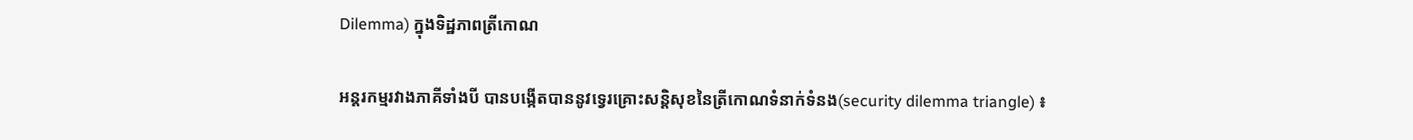Dilemma) ក្នុងទិដ្ឋភាពត្រីកោណ

អន្តរកម្មរវាងភាគីទាំងបី បានបង្កើតបាននូវទ្វេរគ្រោះសន្តិសុខនៃត្រីកោណទំនាក់ទំនង(security dilemma triangle) ៖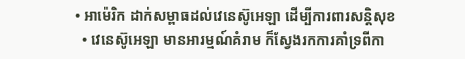• អាម៉េរិក ដាក់សម្ពាធដល់វេនេស៊ូអេឡា ដើម្បីការពារសន្តិសុខ
  • វេនេស៊ូអេឡា មានអារម្មណ៍គំរាម ក៏ស្វែងរកការគាំទ្រពីកា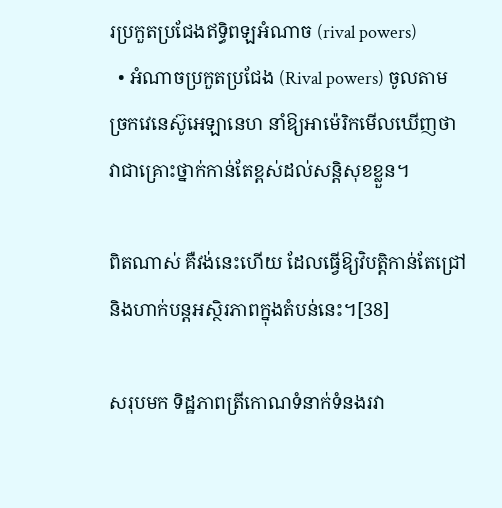រប្រកួតប្រជែងឥទ្ធិពឡអំណាច (rival powers)
  • អំណាចប្រកួតប្រជែង (Rival powers) ចូលតាមច្រកវេនេស៊ូអេឡានេហ នាំឱ្យអាម៉េរិកមើលឃើញថាវាជាគ្រោះថ្នាក់កាន់តែខ្ពស់ដល់សន្តិសុខខ្លួន។

ពិតណាស់ គឺវង់នេះហើយ ដែលធ្វើឱ្យវិបត្តិកាន់តែជ្រៅ និងហាក់បន្តអស្ថិរភាពក្នុងតំបន់នេះ។[38]

សរុបមក ទិដ្ឋភាពត្រីកោណទំនាក់ទំនងរវា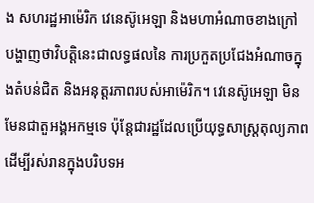ង សហរដ្ឋអាម៉េរិក វេនេស៊ូអេឡា និងមហាអំណាចខាងក្រៅ បង្ហាញថាវិបត្តិនេះជាលទ្ធផលនៃ ការប្រកួតប្រជែងអំណាចក្នុងតំបន់ជិត និងអនុត្តរភាពរបស់អាម៉េរិក។ វេនេស៊ូអេឡា មិនមែនជាតួអង្គអកម្មទេ ប៉ុន្តែជារដ្ឋដែលប្រើយុទ្ធសាស្ត្រតុល្យភាព ដើម្បីរស់រានក្នុងបរិបទអ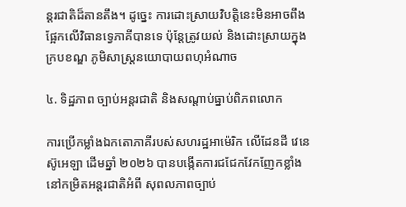ន្តរជាតិដ៏តានតឹង។ ដូច្នេះ ការដោះស្រាយវិបត្តិនេះមិនអាចពឹងផ្អែកលើវិធានទ្វេភាគីបានទេ ប៉ុន្តែត្រូវយល់ និងដោះស្រាយក្នុងក្របខណ្ឌ ភូមិសាស្ត្រនយោបាយពហុអំណាច

៤. ទិដ្ឋភាព ច្បាប់អន្តរជាតិ និងសណ្តាប់ធ្នាប់ពិភពលោក

ការប្រើកម្លាំងឯកតោភាគីរបស់សហរដ្ឋអាម៉េរិក លើដែនដី វេនេស៊ូអេឡា ដើមឆ្នាំ ២០២៦ បានបង្កើតការជជែកវែកញែកខ្លាំងនៅកម្រិតអន្តរជាតិអំពី សុពលភាពច្បាប់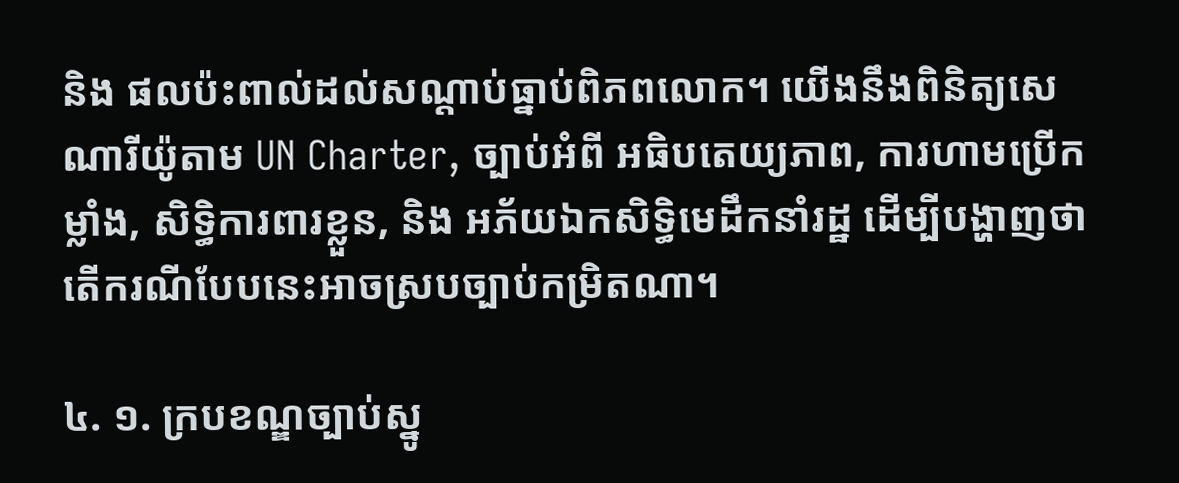និង ផលប៉ះពាល់ដល់សណ្តាប់ធ្នាប់ពិភពលោក។ យើងនឹងពិនិត្យសេណារីយ៉ូតាម UN Charter, ច្បាប់អំពី អធិបតេយ្យភាព, ការហាមប្រើកម្លាំង, សិទ្ធិការពារខ្លួន, និង អភ័យឯកសិទ្ធិមេដឹកនាំរដ្ឋ ដើម្បីបង្ហាញថា តើករណីបែបនេះអាចស្របច្បាប់កម្រិតណា។

៤. ១. ក្របខណ្ឌច្បាប់ស្នូ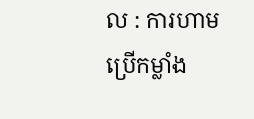ល : ការហាមប្រើកម្លាំង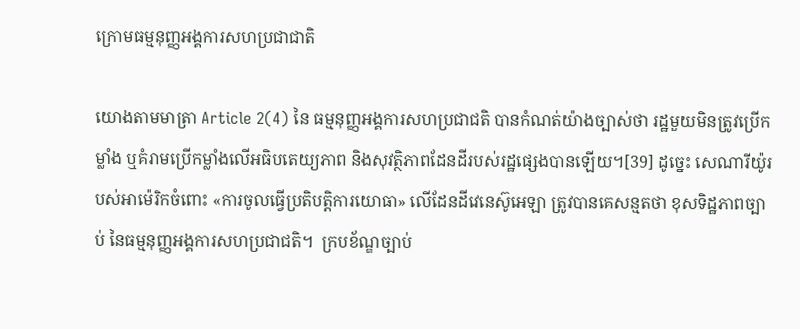ក្រោមធម្មនុញ្ញអង្គការសហប្រជាជាតិ

យោងតាមមាត្រា Article 2(4) នៃ ធម្មនុញ្ញអង្គការសហប្រជាជតិ បានកំណត់យ៉ាងច្បាស់ថា រដ្ឋមួយមិនត្រូវប្រើកម្លាំង ឬគំរាមប្រើកម្លាំងលើអធិបតេយ្យភាព និងសុវត្ថិភាពដែនដីរបស់រដ្ឋផ្សេងបានឡើយ។[39] ដូច្នេះ សេណារីយ៉ូរបស់អាម៉េរិកចំពោះ «ការចូលធ្វើប្រតិបត្តិការយោធា» លើដែនដីវេនេស៊ូអេឡា ត្រូវបានគេសន្មតថា ខុសទិដ្ឋភាពច្បាប់ នៃធម្មនុញ្ញអង្គការសហប្រជាជតិ។  ក្របខ័ណ្ឌច្បាប់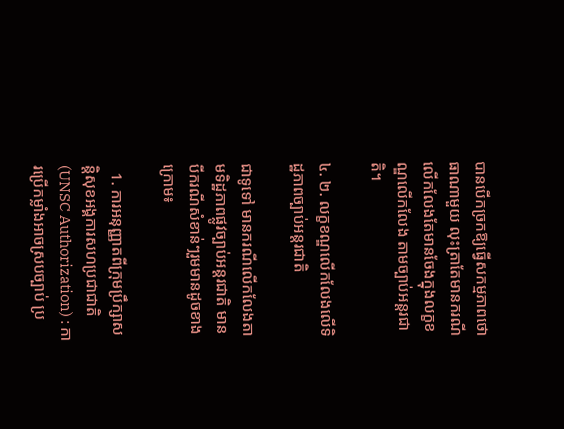បានបើកច្រកឱ្យធ្វើសកម្មភាពថោធាណាមួយ លុះត្រាតែមានករណីលើកលែងតែមានចែងក្នុងលក្ខខណ្ឌលើកលែង តាមច្បាប់អន្តរជាតិ។

៤. ២. លក្ខខណ្ឌលើកលែងលើទិដ្ឋភាពច្បាប់អន្តរជាតិ

ជាទូទៅ មានករណីលើកលែងតាមទិដ្ឋភាពផ្លូវច្បាប់អន្តរជាតិ មានបីករណីសំខាន់ៗរួមមានដូចខាងក្រោម៖

  1. ការអនុញ្ញាតពីក្រុមប្រឹក្សាសន្តិសុខអង្គការសហប្រជាជាតិ (UNSC Authorization) : ការប្រើកម្លាំងអាចស្របច្បាប់ ប្រ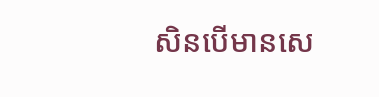សិនបើមានសេ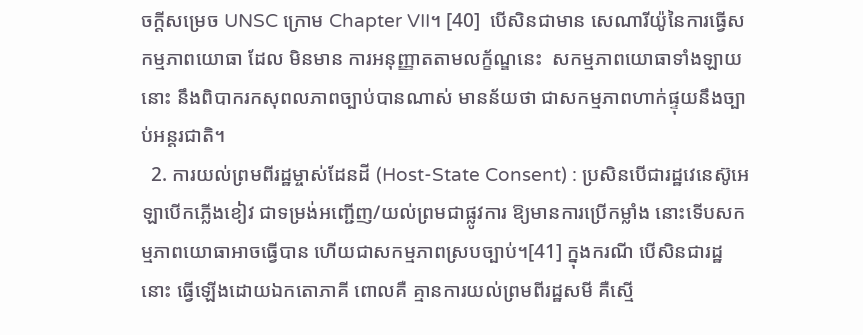ចក្តីសម្រេច UNSC ក្រោម Chapter VII។ [40]  បើសិនជាមាន សេណារីយ៉ូនៃការធ្វើសកម្មភាពយោធា ដែល មិនមាន ការអនុញ្ញាតតាមលក្ខ័ណ្ឌនេះ  សកម្មភាពយោធាទាំងឡាយនោះ នឹងពិបាករកសុពលភាពច្បាប់បានណាស់ មានន័យថា ជាសកម្មភាពហាក់ផ្ទុយនឹងច្បាប់អន្តរជាតិ។
  2. ការយល់ព្រមពីរដ្ឋម្ចាស់ដែនដី (Host-State Consent) : ប្រសិនបើជារដ្ឋវេនេស៊ូអេឡាបើកភ្លើងខៀវ ជាទម្រង់អញ្ជើញ/យល់ព្រមជាផ្លូវការ ឱ្យមានការប្រើកម្លាំង នោះទើបសកម្មភាពយោធាអាចធ្វើបាន ហើយជាសកម្មភាពស្របច្បាប់។[41] ក្នុងករណី បើសិនជារដ្ឋនោះ ធ្វើឡើងដោយឯកតោភាគី ពោលគឺ គ្មានការយល់ព្រមពីរដ្ឋសមី គឺស្មើ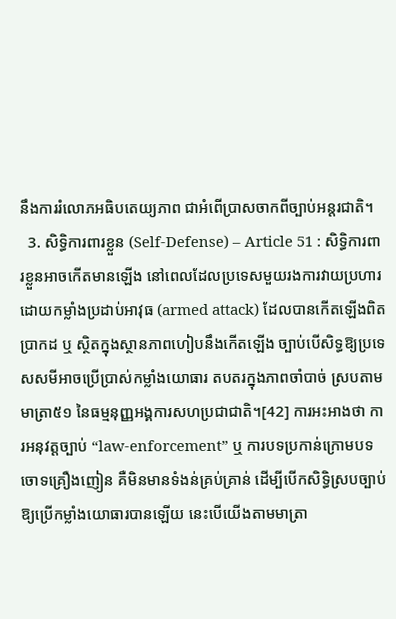នឹងការរំលោភអធិបតេយ្យភាព ជាអំពើប្រាសចាកពីច្បាប់អន្តរជាតិ។
  3. សិទ្ធិការពារខ្លួន (Self-Defense) – Article 51 : សិទ្ធិការពារខ្លួនអាចកើតមានឡើង នៅពេលដែលប្រទេសមួយរងការវាយប្រហារដោយកម្លាំងប្រដាប់អាវុធ (armed attack) ដែលបានកើតឡើងពិតប្រាកដ ឬ ស្ថិតក្នុងស្ថានភាពហៀបនឹងកើតឡើង ច្បាប់បើសិទ្ធឱ្យប្រទេសសមីអាចប្រើប្រាស់កម្លាំងយោធារ តបតរក្នុងភាពចាំបាច់ ស្របតាមមាត្រា៥១ នៃធម្មនុញ្ញអង្គការសហប្រជាជាតិ។[42] ការអះអាងថា ការអនុវត្តច្បាប់ “law-enforcement” ឬ ការបទប្រកាន់ក្រោមបទចោទគ្រឿងញៀន គឺមិនមានទំងន់គ្រប់គ្រាន់ ដើម្បីបើកសិទ្ធិស្របច្បាប់ឱ្យប្រើកម្លាំងយោធារបានឡើយ នេះបើយើងតាមមាត្រា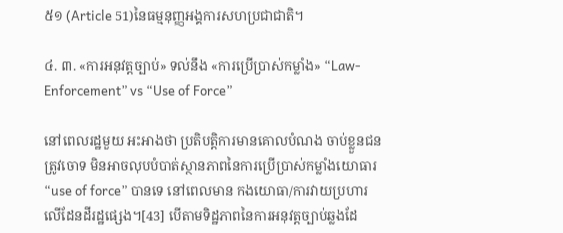៥១ (Article 51)នៃធម្មនុញ្ញអង្គការសហប្រជាជាតិ។

៤. ៣. «ការអនុវត្តច្បាប់» ទល់នឹង «ការប្រើប្រាស់កម្លាំង» “Law-Enforcement” vs “Use of Force”

នៅពេលរដ្ឋមួយ អះអាងថា ប្រតិបត្តិការមានគោលបំណង ចាប់ខ្លួនជនត្រូវចោទ មិនអាចលុបបំបាត់ស្ថានភាពនៃការប្រើប្រាស់កម្លាំងយោធារ “use of force” បានទេ នៅពេលមាន កងយោធា/ការវាយប្រហារ លើដែនដីរដ្ឋផ្សេង។[43] បើតាមទិដ្ឋភាពនៃការអនុវត្តច្បាប់ឆ្លងដែ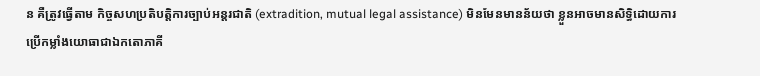ន គឺត្រូវធ្វើតាម កិច្ចសហប្រតិបត្តិការច្បាប់អន្តរជាតិ (extradition, mutual legal assistance) មិនមែនមានន័យថា ខ្លួនអាចមានសិទ្ធិដោយការប្រើកម្លាំងយោធាជាឯកតោភាគី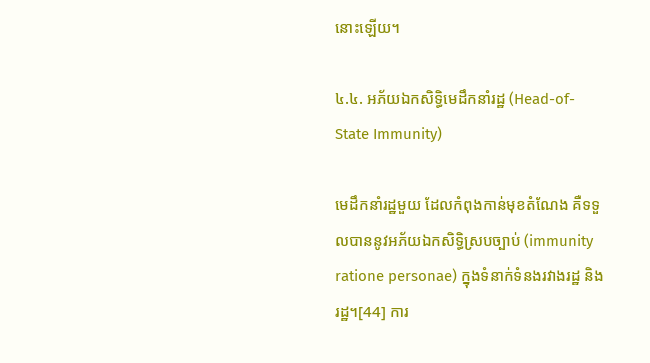នោះឡើយ។

៤.៤. អភ័យឯកសិទ្ធិមេដឹកនាំរដ្ឋ (Head-of-State Immunity)

មេដឹកនាំរដ្ឋមួយ ដែលកំពុងកាន់មុខតំណែង គឺទទួលបាននូវអភ័យឯកសិទ្ធិស្របច្បាប់ (immunity ratione personae) ក្នុងទំនាក់ទំនងរវាងរដ្ឋ និងរដ្ឋ។[44] ការ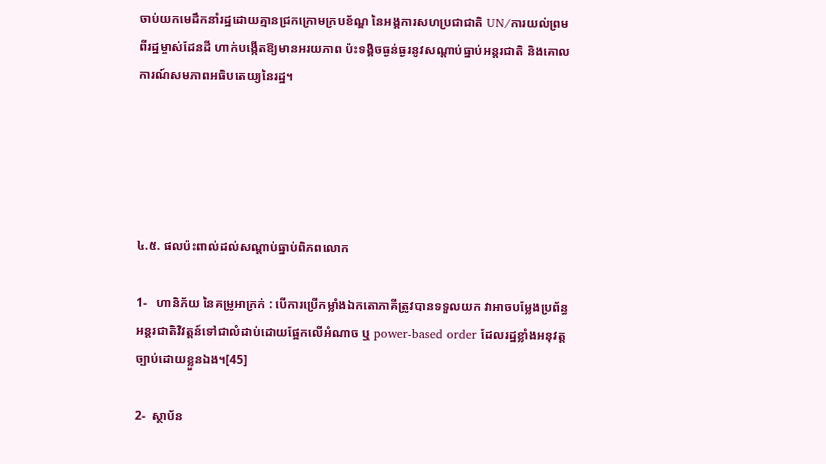ចាប់យកមេដឹកនាំរដ្ឋដោយគ្មានជ្រកក្រោមក្របខ័ណ្ឌ នៃអង្គការសហប្រជាជាតិ UN/ការយល់ព្រមពីរដ្ឋម្ចាស់ដែនដី ហាក់បង្កើតឱ្យមានអរយភាព ប៉ះទង្គិចធ្ងន់ធ្ងរនូវសណ្តាប់ធ្នាប់អន្តរជាតិ និងគោលការណ៍សមភាពអធិបតេយ្យនៃរដ្ឋ។





៤.៥. ផលប៉ះពាល់ដល់សណ្តាប់ធ្នាប់ពិភពលោក

1-   ហានិភ័យ នៃគម្រូអាក្រក់ : បើការប្រើកម្លាំងឯកតោភាគីត្រូវបានទទួលយក វាអាចបម្លែងប្រព័ន្ធអន្តរជាតិវិវត្តន៍ទៅជាលំដាប់ដោយផ្អែកលើអំណាច ឬ power-based order ដែលរដ្ឋខ្លាំងអនុវត្តច្បាប់ដោយខ្លួនឯង។[45]

2-  ស្ថាប័ន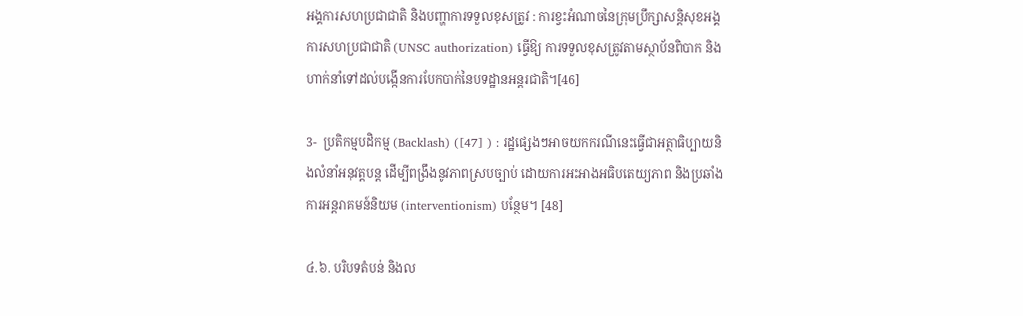អង្គការសហប្រជាជាតិ និងបញ្ហាការទទួលខុសត្រូវ : ការខ្វះអំណាចនៃក្រុមប្រឹក្សាសន្តិសុខអង្គការសហប្រជាជាតិ (UNSC authorization) ធ្វើឱ្យ ការទទួលខុសត្រូវតាមស្ថាប័នពិបាក និងហាក់នាំទៅដល់បង្កើនការបែកបាក់នៃបទដ្ឋានអន្តរជាតិ។[46]

3-  ប្រតិកម្មបដិកម្ម (Backlash) ([47] ) : រដ្ឋផ្សេងៗអាចយកករណីនេះធ្វើជាអត្ថាធិប្បាយនិងលំនាំអនុវត្តបន្ត ដើម្បីពង្រឹងនូវភាពស្របច្បាប់ ដោយការអះអាងអធិបតេយ្យភាព និងប្រឆាំងការអន្តរាគមន៍និយម (interventionism) បន្ថែម។ [48]

៤.៦. បរិបទតំបន់ និងល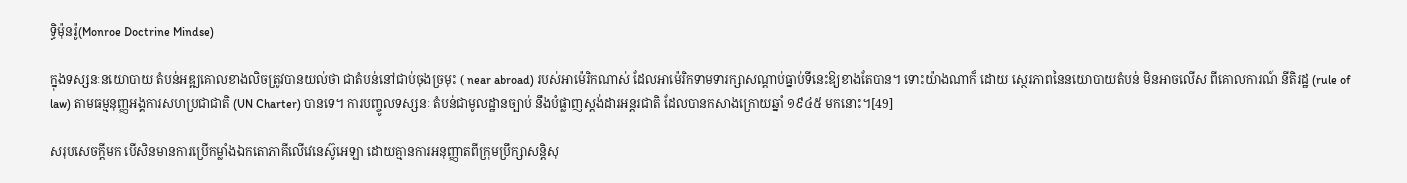ទ្ធិម៉ុនរ៉ូ(Monroe Doctrine Mindse)

ក្នុងទស្សនៈនយោបាយ តំបន់អឌ្ឍគោលខាងលិចត្រូវបានយល់ថា ជាតំបន់នៅជាប់ចុងច្រមុះ ( near abroad) របស់អាម៉េរិកណាស់ ដែលអាម៉េរិកទាមទារក្សាសណ្តាប់ធ្នាប់ទីនេះឱ្យខាងតែបាន។ ទោះយ៉ាងណាក៏ ដោយ ស្ថេរភាពនៃនយោបាយតំបន់ មិនអាចលើស ពីគោលការណ៍ នីតិរដ្ឋ (rule of law) តាមធម្មនុញ្ញអង្គការសហប្រជាជាតិ (UN Charter) បានទេ។ ការបញ្ចូលទស្សនៈ តំបន់ជាមូលដ្ឋានច្បាប់ នឹងបំផ្លាញស្តង់ដារអន្តរជាតិ ដែលបានកសាងក្រោយឆ្នាំ ១៩៤៥ មកនោះ។[49]

សរុបសេចក្តីមក បើសិនមានការប្រើកម្លាំងឯកតោភាគីលើវេនេស៊ូអេឡា ដោយគ្មានការអនុញ្ញាតពីក្រុមប្រឹក្សាសន្តិសុ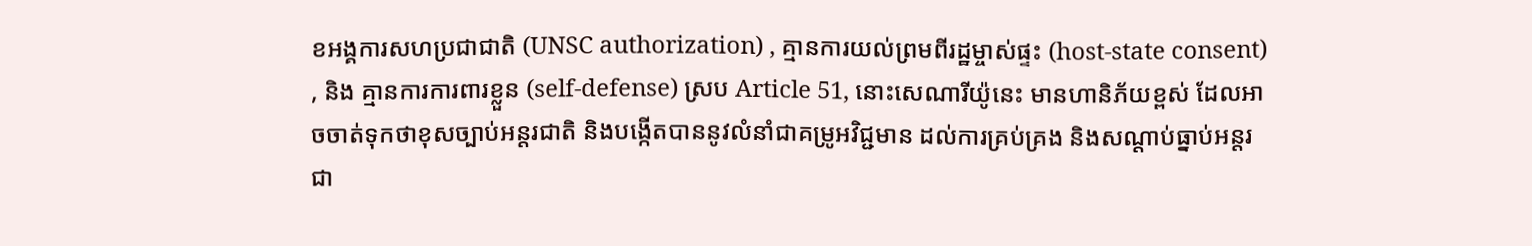ខអង្គការសហប្រជាជាតិ (UNSC authorization) , គ្មានការយល់ព្រមពីរដ្ឋម្ចាស់ផ្ទះ (host-state consent) , និង គ្មានការការពារខ្លួន (self-defense) ស្រប Article 51, នោះសេណារីយ៉ូនេះ មានហានិភ័យខ្ពស់ ដែលអាចចាត់ទុកថាខុសច្បាប់អន្តរជាតិ និងបង្កើតបាននូវលំនាំជាគម្រូអវិជ្ជមាន ដល់ការគ្រប់គ្រង និងសណ្តាប់ធ្នាប់អន្តរជា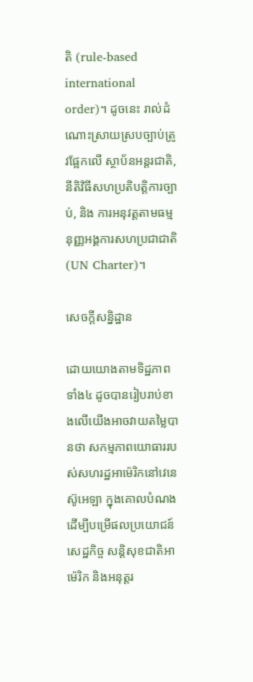តិ (rule-based international order)។ ដូចនេះ រាល់ដំណោះស្រាយស្របច្បាប់ត្រូវផ្អែកលើ ស្ថាប័នអន្តរជាតិ, នីតិវិធីសហប្រតិបត្តិការច្បាប់, និង ការអនុវត្តតាមធម្មនុញ្ញអង្គការសហប្រជាជាតិ (UN Charter)។

សេចក្តីសន្និដ្ឋាន

ដោយយោងតាមទិដ្ឋភាពទាំង៤ ដូចបានរៀបរាប់ខាងលើយើងអាចវាយតម្លៃបានថា សកម្មភាពយោធាររបស់សហរដ្ឋអាម៉េរិកនៅវេនេស៊ូអេឡា ក្នុងគោលបំណងដើម្បីបម្រើផលប្រយោជន៍សេដ្ឋកិច្ច សន្តិសុខជាតិអាម៉េរិក និងអនុត្តរ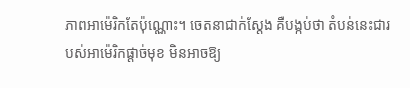ភាពអាម៉េរិកតែប៉ុណ្ណោះ។ ចេតនាជាក់ស្តែង គឺបង្កប់ថា តំបន់នេះជារបស់អាម៉េរិកផ្តាច់មុខ មិនអាចឱ្យ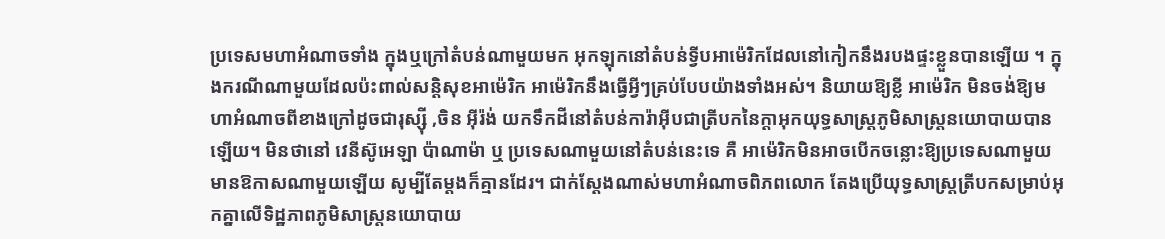ប្រទេសមហាអំណាចទាំង ក្នុងឬក្រៅតំបន់ណាមួយមក អុកឡុកនៅតំបន់ទ្វីបអាម៉េរិកដែលនៅកៀកនឹងរបងផ្ទះខ្លួនបានឡើយ ។ ក្នុងករណីណាមួយដែលប៉ះពាល់សន្តិសុខអាម៉េរិក អាម៉េរិកនឹងធ្វើអ្វីៗគ្រប់បែបយ៉ាងទាំងអស់។ និយាយឱ្យខ្លី អាម៉េរិក មិនចង់ឱ្យមហាអំណាចពីខាងក្រៅដូចជារុស្ស៊ី ,ចិន អ៊ីរ៉ង់ យកទឹកដីនៅតំបន់ការ៉ាអ៊ីបជាត្រីបកនៃក្តាអុកយុទ្ធសាស្ត្រភូមិសាស្ត្រនយោបាយបានឡើយ។ មិនថានៅ វេនីស៊ូអេឡា ប៉ាណាម៉ា ឬ ប្រទេសណាមួយនៅតំបន់នេះទេ គឺ អាម៉េរិកមិនអាចបើកចន្លោះឱ្យប្រទេសណាមួយមានឱកាសណាមួយឡើយ សូម្បីតែម្តងក៏គ្មានដែរ។ ជាក់ស្តែងណាស់មហាអំណាចពិភពលោក តែងប្រើយុទ្ធសាស្ត្រត្រីបកសម្រាប់អុកគ្នាលើទិដ្ឋភាពភូមិសាស្ត្រនយោបាយ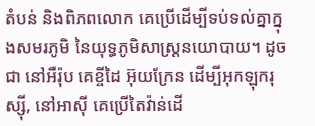តំបន់ និងពិភពលោក គេប្រើដើម្បីទប់ទល់គ្នាក្នុងសមរភូមិ នៃយុទ្ធភូមិសាស្ត្រនយោបាយ។ ដូចជា នៅអឺរ៉ុប គេខ្ចីដៃ អ៊ុយក្រែន ដើម្បីអុកឡុករុស្ស៊ី, នៅអាស៊ី គេប្រើតៃវ៉ាន់ដើ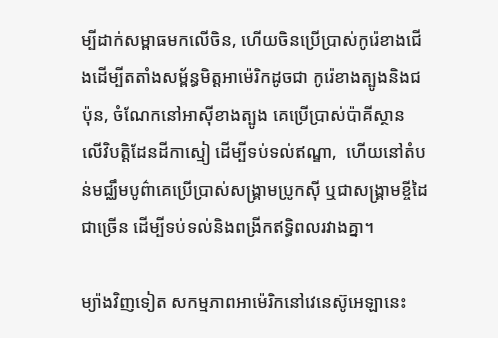ម្បីដាក់សម្ពាធមកលើចិន, ហើយចិនប្រើប្រាស់កូរ៉េខាងជើងដើម្បីតតាំងសម្ព័ន្ធមិត្តអាម៉េរិកដូចជា កូរ៉េខាងត្បូងនិងជប៉ុន, ចំណែកនៅអាស៊ីខាងត្បូង គេប្រើប្រាស់ប៉ាគីស្ថាន លើវិបត្តិដែនដីកាស្មៀ ដើម្បីទប់ទល់ឥណ្ឌា,  ហើយនៅតំបន់មជ្ឈឹមបូព៌ាគេប្រើប្រាស់សង្គ្រាមប្រូកស៊ី ឬជាសង្គ្រាមខ្ចីដៃជាច្រើន ដើម្បីទប់ទល់និងពង្រីកឥទ្ធិពលរវាងគ្នា។

ម្យ៉ាងវិញទៀត សកម្មភាពអាម៉េរិកនៅវេនេស៊ូអេឡានេះ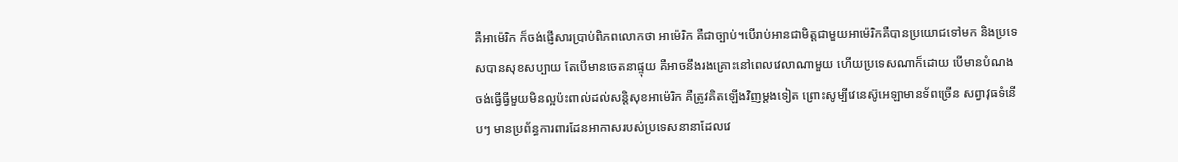គឺអាម៉េរិក ក៏ចង់ផ្ញើសារប្រាប់ពិភពលោកថា អាម៉េរិក គឺជាច្បាប់។បើរាប់អានជាមិត្តជាមួយអាម៉េរិកគឺបានប្រយោជទៅមក និងប្រទេសបានសុខសប្បាយ តែបើមានចេតនាផ្ទុយ គឺអាចនឹងរងគ្រោះនៅពេលវេលាណាមួយ ហើយប្រទេសណាក៏ដោយ បើមានបំណងចង់ធ្វើធ្វីមួយមិនល្អប៉ះពាល់ដល់សន្តិសុខអាម៉េរិក គឺត្រូវគិតឡើងវិញម្តងទៀត ព្រោះសូម្បីវេនេស៊ូអេឡាមានទ័ពច្រើន សព្វាវុធទំនើបៗ មានប្រព័ន្ធការពារដែនអាកាសរបស់ប្រទេសនានាដែលវេ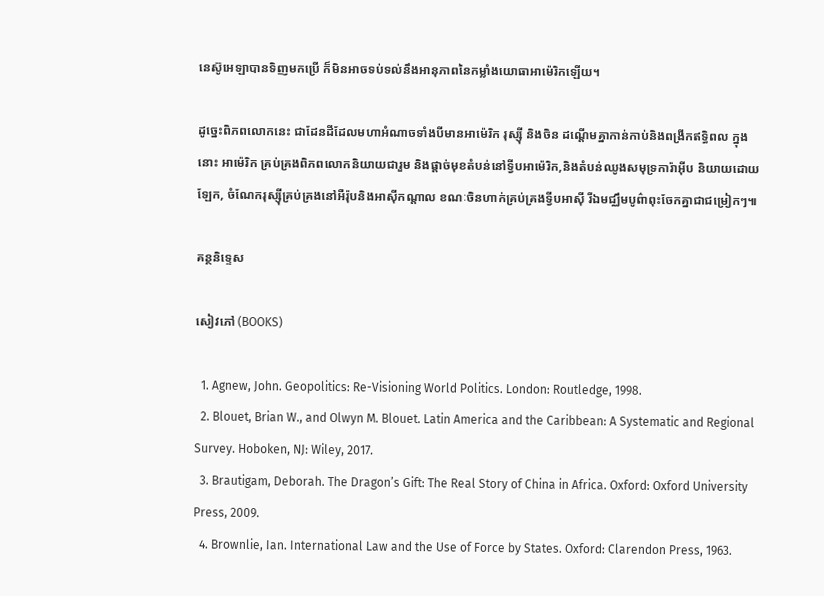នេស៊ូអេឡាបានទិញមកប្រើ ក៏មិនអាចទប់ទល់នឹងអានុភាពនៃកម្លាំងយោធាអាម៉េរិកឡើយ។

ដូច្នេះពិភពលោកនេះ ជាដែនដីដែលមហាអំណាចទាំងបីមានអាម៉េរិក រុស្ស៊ី និងចិន ដណ្តើមគ្នាកាន់កាប់និងពង្រីកឥទ្ធិពល ក្នុងនោះ អាម៉េរិក គ្រប់គ្រងពិភពលោកនិយាយជារួម និងផ្តាច់មុខតំបន់នៅទ្វីបអាម៉េរិក,និងតំបន់ឈូងសមុទ្រការ៉ាអ៊ីប និយាយដោយឡែក, ចំណែករុស្ស៊ីគ្រប់គ្រងនៅអឺរ៉ុបនិងអាស៊ីកណ្តាល ខណៈចិនហាក់គ្រប់គ្រងទ្វីបអាស៊ី រីឯមជ្ឈឹមបូព៌ាពុះចែកគ្នាជាជម្រៀកៗ៕

គន្ថនិទ្ទេស

សៀវភៅ (BOOKS)

  1. Agnew, John. Geopolitics: Re-Visioning World Politics. London: Routledge, 1998.
  2. Blouet, Brian W., and Olwyn M. Blouet. Latin America and the Caribbean: A Systematic and Regional Survey. Hoboken, NJ: Wiley, 2017.
  3. Brautigam, Deborah. The Dragon’s Gift: The Real Story of China in Africa. Oxford: Oxford University Press, 2009.
  4. Brownlie, Ian. International Law and the Use of Force by States. Oxford: Clarendon Press, 1963.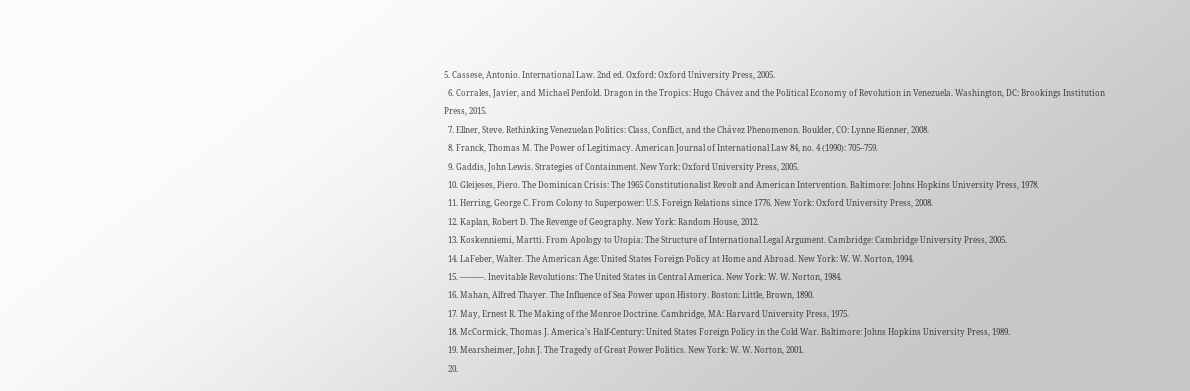5. Cassese, Antonio. International Law. 2nd ed. Oxford: Oxford University Press, 2005.
  6. Corrales, Javier, and Michael Penfold. Dragon in the Tropics: Hugo Chávez and the Political Economy of Revolution in Venezuela. Washington, DC: Brookings Institution Press, 2015.
  7. Ellner, Steve. Rethinking Venezuelan Politics: Class, Conflict, and the Chávez Phenomenon. Boulder, CO: Lynne Rienner, 2008.
  8. Franck, Thomas M. The Power of Legitimacy. American Journal of International Law 84, no. 4 (1990): 705–759.
  9. Gaddis, John Lewis. Strategies of Containment. New York: Oxford University Press, 2005.
  10. Gleijeses, Piero. The Dominican Crisis: The 1965 Constitutionalist Revolt and American Intervention. Baltimore: Johns Hopkins University Press, 1978.
  11. Herring, George C. From Colony to Superpower: U.S. Foreign Relations since 1776. New York: Oxford University Press, 2008.
  12. Kaplan, Robert D. The Revenge of Geography. New York: Random House, 2012.
  13. Koskenniemi, Martti. From Apology to Utopia: The Structure of International Legal Argument. Cambridge: Cambridge University Press, 2005.
  14. LaFeber, Walter. The American Age: United States Foreign Policy at Home and Abroad. New York: W. W. Norton, 1994.
  15. ———. Inevitable Revolutions: The United States in Central America. New York: W. W. Norton, 1984.
  16. Mahan, Alfred Thayer. The Influence of Sea Power upon History. Boston: Little, Brown, 1890.
  17. May, Ernest R. The Making of the Monroe Doctrine. Cambridge, MA: Harvard University Press, 1975.
  18. McCormick, Thomas J. America’s Half-Century: United States Foreign Policy in the Cold War. Baltimore: Johns Hopkins University Press, 1989.
  19. Mearsheimer, John J. The Tragedy of Great Power Politics. New York: W. W. Norton, 2001.
  20.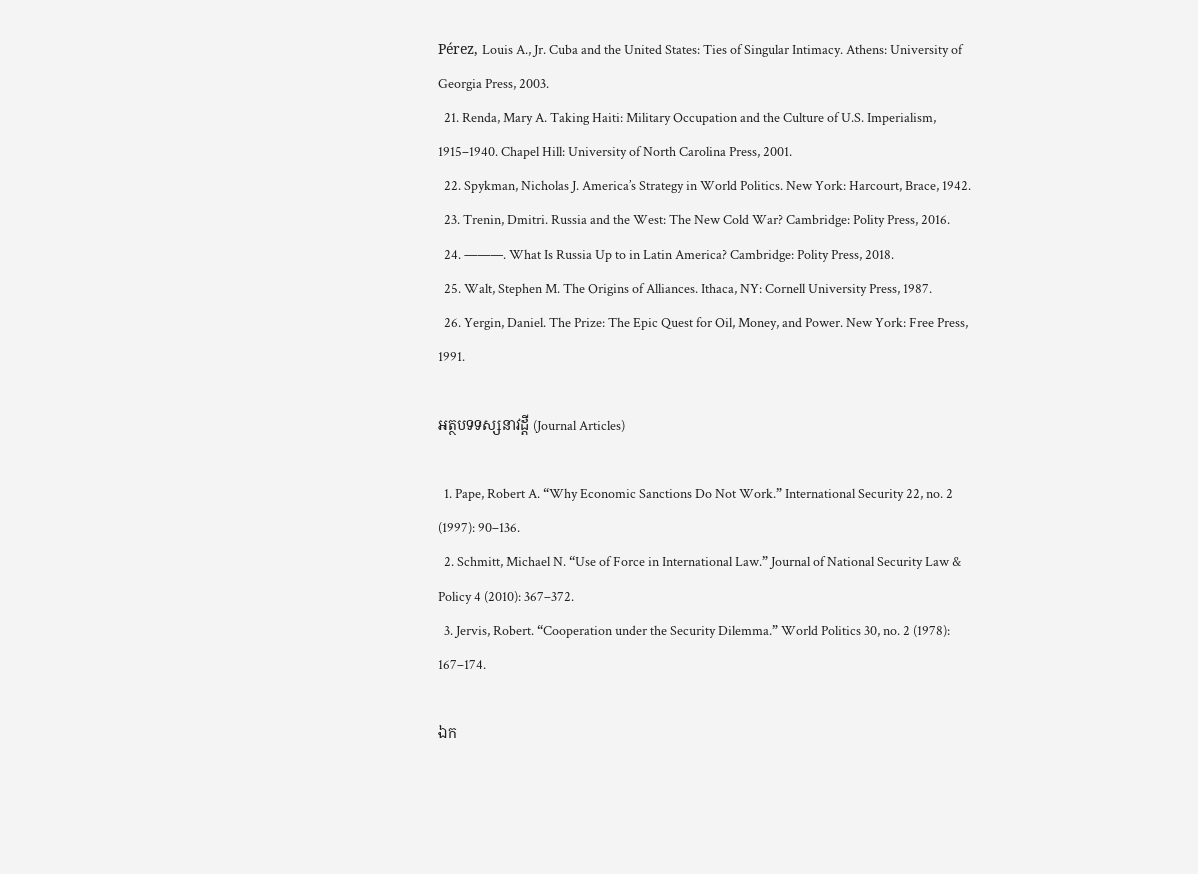Pérez, Louis A., Jr. Cuba and the United States: Ties of Singular Intimacy. Athens: University of Georgia Press, 2003.
  21. Renda, Mary A. Taking Haiti: Military Occupation and the Culture of U.S. Imperialism, 1915–1940. Chapel Hill: University of North Carolina Press, 2001.
  22. Spykman, Nicholas J. America’s Strategy in World Politics. New York: Harcourt, Brace, 1942.
  23. Trenin, Dmitri. Russia and the West: The New Cold War? Cambridge: Polity Press, 2016.
  24. ———. What Is Russia Up to in Latin America? Cambridge: Polity Press, 2018.
  25. Walt, Stephen M. The Origins of Alliances. Ithaca, NY: Cornell University Press, 1987.
  26. Yergin, Daniel. The Prize: The Epic Quest for Oil, Money, and Power. New York: Free Press, 1991.

អត្ថបទទស្សនាវដ្តី (Journal Articles)

  1. Pape, Robert A. “Why Economic Sanctions Do Not Work.” International Security 22, no. 2 (1997): 90–136.
  2. Schmitt, Michael N. “Use of Force in International Law.” Journal of National Security Law & Policy 4 (2010): 367–372.
  3. Jervis, Robert. “Cooperation under the Security Dilemma.” World Politics 30, no. 2 (1978): 167–174.

ឯក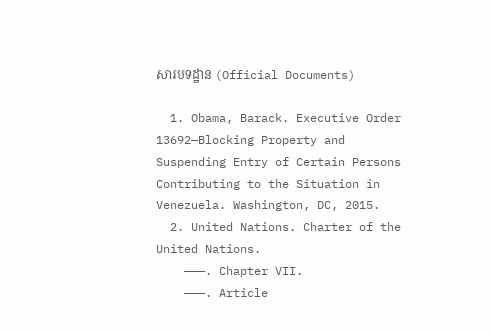សារបទដ្ឋាន (Official Documents)

  1. Obama, Barack. Executive Order 13692—Blocking Property and Suspending Entry of Certain Persons Contributing to the Situation in Venezuela. Washington, DC, 2015.
  2. United Nations. Charter of the United Nations.
    ———. Chapter VII.
    ———. Article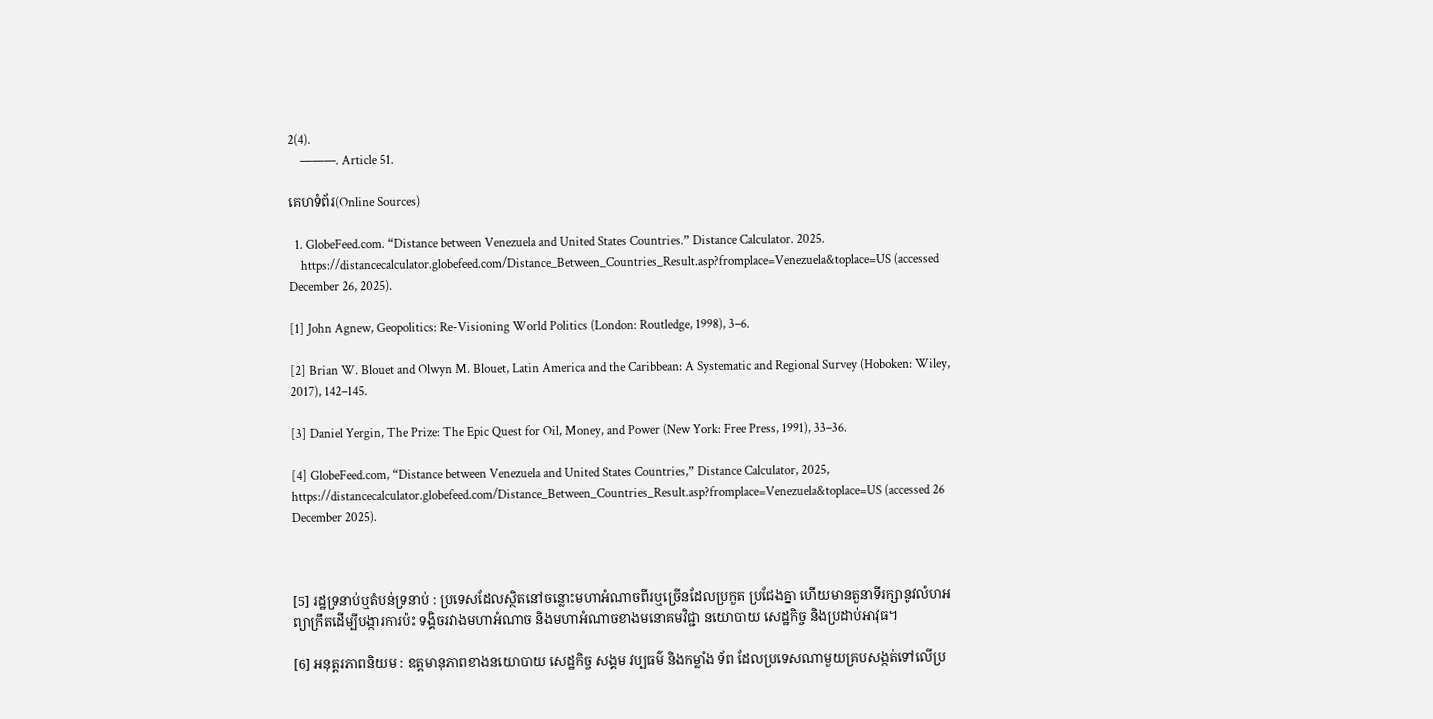2(4).
    ———. Article 51.

គេហទំព័រ(Online Sources)

  1. GlobeFeed.com. “Distance between Venezuela and United States Countries.” Distance Calculator. 2025.
    https://distancecalculator.globefeed.com/Distance_Between_Countries_Result.asp?fromplace=Venezuela&toplace=US (accessed December 26, 2025).

[1] John Agnew, Geopolitics: Re-Visioning World Politics (London: Routledge, 1998), 3–6.

[2] Brian W. Blouet and Olwyn M. Blouet, Latin America and the Caribbean: A Systematic and Regional Survey (Hoboken: Wiley, 2017), 142–145.

[3] Daniel Yergin, The Prize: The Epic Quest for Oil, Money, and Power (New York: Free Press, 1991), 33–36.

[4] GlobeFeed.com, “Distance between Venezuela and United States Countries,” Distance Calculator, 2025, https://distancecalculator.globefeed.com/Distance_Between_Countries_Result.asp?fromplace=Venezuela&toplace=US (accessed 26 December 2025).



[5] រដ្ឋទ្រនាប់ឬតំបន់ទ្រនាប់ : ប្រទេសដែលស្ថិតនៅចន្លោះមហាអំណាចពីរឬច្រើនដែលប្រកួត ប្រជែងគ្នា ហើយមានតួនាទីរក្សានូវលំហអព្យាក្រឹតដើម្បីបង្ការការប៉ះ ទង្គិចរវាងមហាអំណាច និងមហាអំណាចខាងមនោគមវិជ្ជា នយោបាយ សេដ្ឋកិច្ច និងប្រដាប់អាវុធ។

[6] អនុត្តរភាពនិយម : ឧត្តមានុភាពខាងនយោបាយ សេដ្ឋកិច្ច សង្គម វប្បធម៌ និងកម្លាំង ទ័ព ដែលប្រទេសណាមួយគ្របសង្កត់ទៅលើប្រ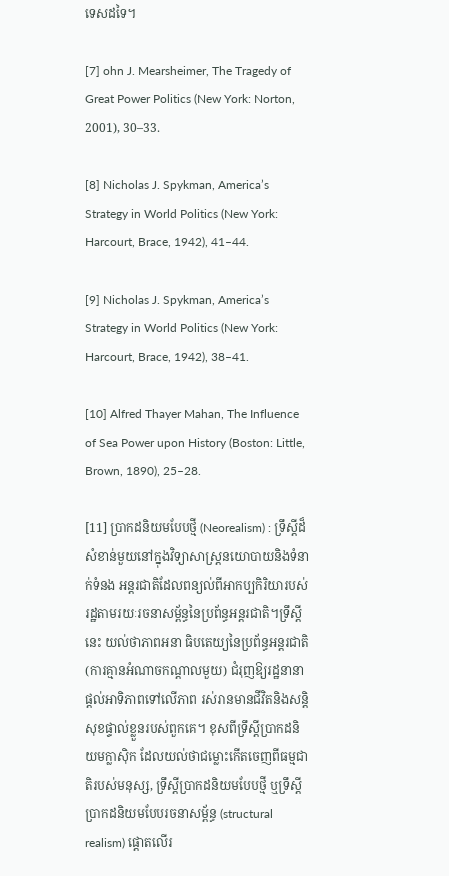ទេសដទៃ។

[7] ohn J. Mearsheimer, The Tragedy of Great Power Politics (New York: Norton, 2001), 30–33.

[8] Nicholas J. Spykman, America’s Strategy in World Politics (New York: Harcourt, Brace, 1942), 41–44.

[9] Nicholas J. Spykman, America’s Strategy in World Politics (New York: Harcourt, Brace, 1942), 38–41.

[10] Alfred Thayer Mahan, The Influence of Sea Power upon History (Boston: Little, Brown, 1890), 25–28.

[11] ប្រាកដនិយមបែបថ្មី (Neorealism) : ទ្រឹស្តីដ៏សំខាន់មួយនៅក្នុងវិទ្យាសាស្ត្រនយោបាយនិងទំនាក់ទំនង អន្តរជាតិដែលពន្យល់ពីអាកប្បកិរិយារបស់រដ្ឋតាមរយៈរចនាសម្ព័ន្ធនៃប្រព័ន្ធអន្តរជាតិ។ទ្រឹស្តីនេះ យល់ថាភាពអនា ធិបតេយ្យនៃប្រព័ន្ធអន្តរជាតិ (ការគ្មានអំណាចកណ្តាលមួយ) ជំរុញឱ្យរដ្ឋនានាផ្តល់អាទិភាពទៅលើភាព រស់រានមានជីវិតនិងសន្តិសុខផ្ទាល់ខ្លួនរបស់ពួកគេ។ ខុសពីទ្រឹស្តីប្រាកដនិយមក្លាស៊ិក ដែលយល់ថាជម្លោះកើតចេញពីធម្មជាតិរបស់មនុស្ស, ទ្រឹស្តីប្រាកដនិយមបែបថ្មី ឬទ្រឹស្តីប្រាកដនិយមបែបរចនាសម្ព័ន្ធ (structural realism) ផ្តោតលើរ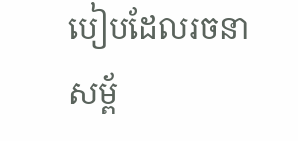បៀបដែលរចនាសម្ព័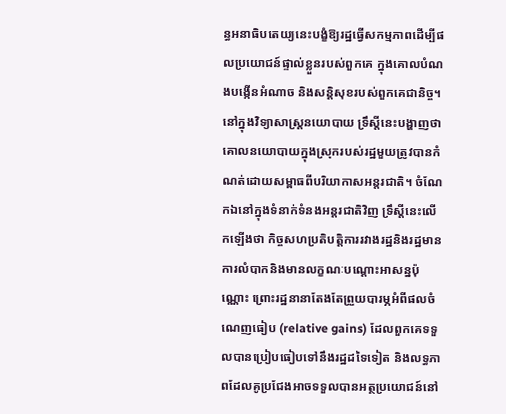ន្ធអនាធិបតេយ្យនេះបង្ខំឱ្យរដ្ឋធ្វើសកម្មភាពដើម្បីផលប្រយោជន៍ផ្ទាល់ខ្លួនរបស់ពួកគេ ក្នុងគោលបំណងបង្កើនអំណាច និងសន្តិសុខរបស់ពួកគេជានិច្ច។ នៅក្នុងវិទ្យាសាស្ត្រនយោបាយ ទ្រឹស្តីនេះបង្ហាញថា គោលនយោបាយក្នុងស្រុករបស់រដ្ឋមួយត្រូវបានកំណត់ដោយសម្ពាធពីបរិយាកាសអន្តរជាតិ។ ចំណែកឯនៅក្នុងទំនាក់ទំនងអន្តរជាតិវិញ ទ្រឹស្តីនេះលើកឡើងថា កិច្ចសហប្រតិបត្តិការរវាងរដ្ឋនិងរដ្ឋមានការលំបាកនិងមានលក្ខណៈបណ្តោះអាសន្នប៉ុណ្ណោះ ព្រោះរដ្ឋនានាតែងតែព្រួយបារម្ភអំពីផលចំណេញធៀប (relative gains) ដែលពួកគេទទួលបានប្រៀបធៀបទៅនឹងរដ្ឋដទៃទៀត និងលទ្ធភាពដែលគូប្រជែងអាចទទួលបានអត្ថប្រយោជន៍នៅ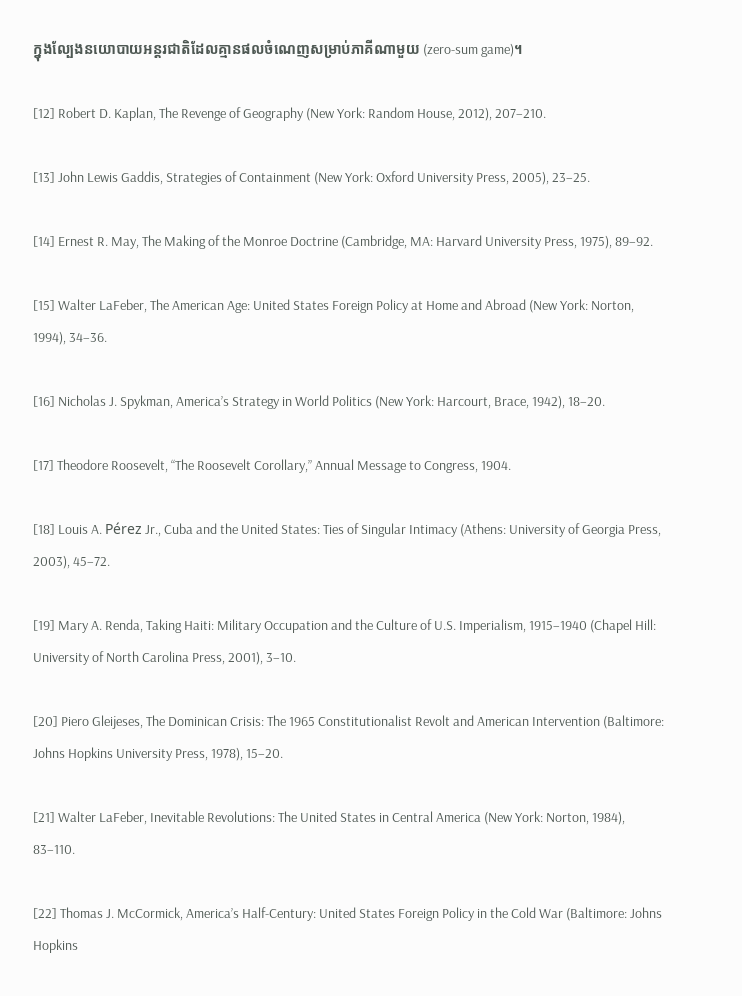ក្នុងល្បែងនយោបាយអន្តរជាតិដែលគ្មានផលចំណេញសម្រាប់ភាគីណាមួយ (zero-sum game)។

[12] Robert D. Kaplan, The Revenge of Geography (New York: Random House, 2012), 207–210.

[13] John Lewis Gaddis, Strategies of Containment (New York: Oxford University Press, 2005), 23–25.

[14] Ernest R. May, The Making of the Monroe Doctrine (Cambridge, MA: Harvard University Press, 1975), 89–92.

[15] Walter LaFeber, The American Age: United States Foreign Policy at Home and Abroad (New York: Norton, 1994), 34–36.

[16] Nicholas J. Spykman, America’s Strategy in World Politics (New York: Harcourt, Brace, 1942), 18–20.

[17] Theodore Roosevelt, “The Roosevelt Corollary,” Annual Message to Congress, 1904.

[18] Louis A. Pérez Jr., Cuba and the United States: Ties of Singular Intimacy (Athens: University of Georgia Press, 2003), 45–72.

[19] Mary A. Renda, Taking Haiti: Military Occupation and the Culture of U.S. Imperialism, 1915–1940 (Chapel Hill: University of North Carolina Press, 2001), 3–10.

[20] Piero Gleijeses, The Dominican Crisis: The 1965 Constitutionalist Revolt and American Intervention (Baltimore: Johns Hopkins University Press, 1978), 15–20.

[21] Walter LaFeber, Inevitable Revolutions: The United States in Central America (New York: Norton, 1984), 83–110.

[22] Thomas J. McCormick, America’s Half-Century: United States Foreign Policy in the Cold War (Baltimore: Johns Hopkins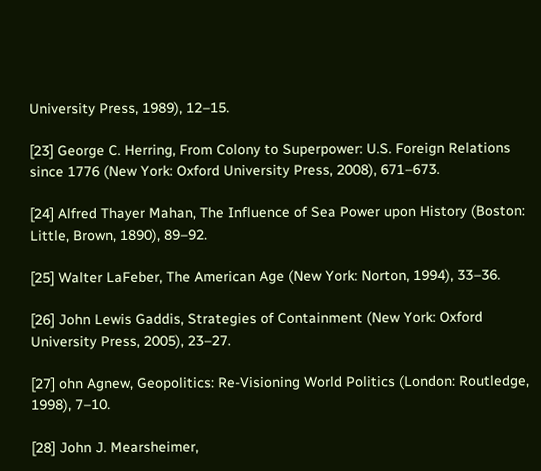University Press, 1989), 12–15.

[23] George C. Herring, From Colony to Superpower: U.S. Foreign Relations since 1776 (New York: Oxford University Press, 2008), 671–673.

[24] Alfred Thayer Mahan, The Influence of Sea Power upon History (Boston: Little, Brown, 1890), 89–92.

[25] Walter LaFeber, The American Age (New York: Norton, 1994), 33–36.

[26] John Lewis Gaddis, Strategies of Containment (New York: Oxford University Press, 2005), 23–27.

[27] ohn Agnew, Geopolitics: Re-Visioning World Politics (London: Routledge, 1998), 7–10.

[28] John J. Mearsheimer,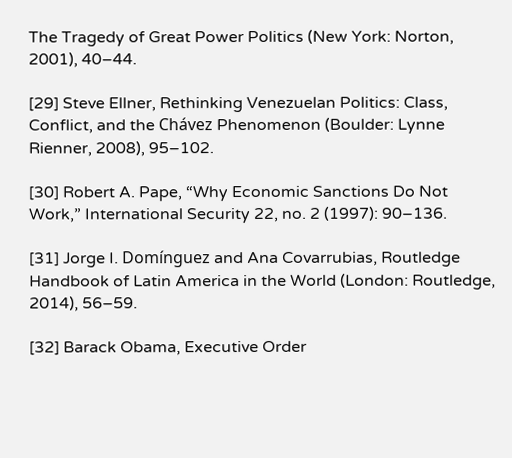The Tragedy of Great Power Politics (New York: Norton, 2001), 40–44.

[29] Steve Ellner, Rethinking Venezuelan Politics: Class, Conflict, and the Chávez Phenomenon (Boulder: Lynne Rienner, 2008), 95–102.

[30] Robert A. Pape, “Why Economic Sanctions Do Not Work,” International Security 22, no. 2 (1997): 90–136.

[31] Jorge I. Domínguez and Ana Covarrubias, Routledge Handbook of Latin America in the World (London: Routledge, 2014), 56–59.

[32] Barack Obama, Executive Order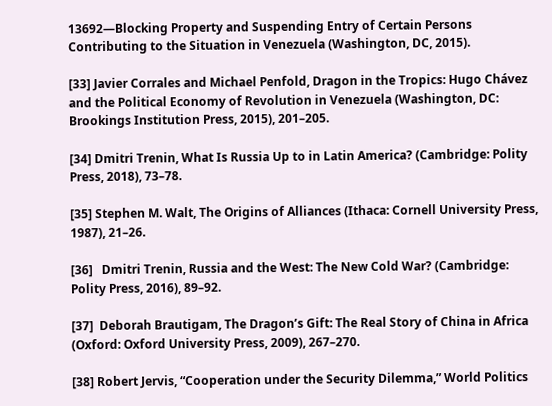13692—Blocking Property and Suspending Entry of Certain Persons Contributing to the Situation in Venezuela (Washington, DC, 2015).

[33] Javier Corrales and Michael Penfold, Dragon in the Tropics: Hugo Chávez and the Political Economy of Revolution in Venezuela (Washington, DC: Brookings Institution Press, 2015), 201–205.

[34] Dmitri Trenin, What Is Russia Up to in Latin America? (Cambridge: Polity Press, 2018), 73–78.

[35] Stephen M. Walt, The Origins of Alliances (Ithaca: Cornell University Press, 1987), 21–26.

[36]   Dmitri Trenin, Russia and the West: The New Cold War? (Cambridge: Polity Press, 2016), 89–92.

[37]  Deborah Brautigam, The Dragon’s Gift: The Real Story of China in Africa (Oxford: Oxford University Press, 2009), 267–270.

[38] Robert Jervis, “Cooperation under the Security Dilemma,” World Politics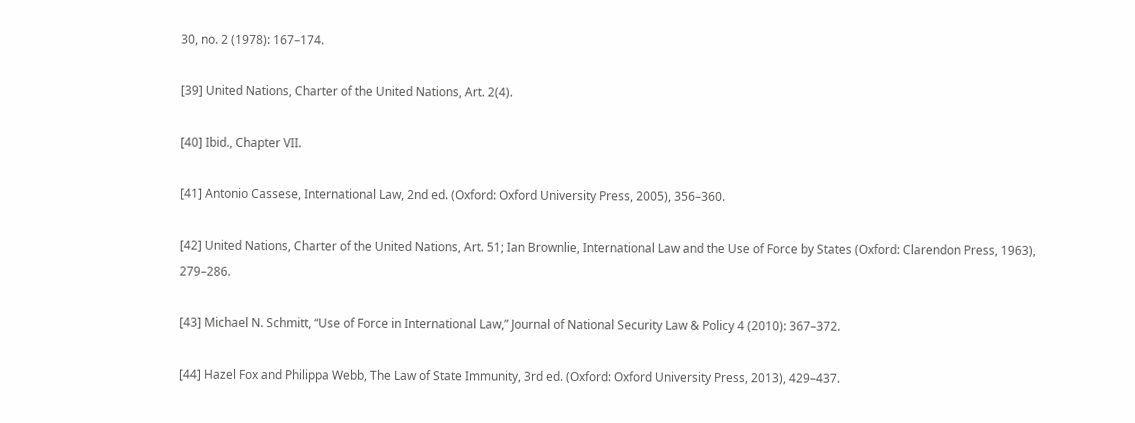30, no. 2 (1978): 167–174.

[39] United Nations, Charter of the United Nations, Art. 2(4).

[40] Ibid., Chapter VII.

[41] Antonio Cassese, International Law, 2nd ed. (Oxford: Oxford University Press, 2005), 356–360.

[42] United Nations, Charter of the United Nations, Art. 51; Ian Brownlie, International Law and the Use of Force by States (Oxford: Clarendon Press, 1963), 279–286.

[43] Michael N. Schmitt, “Use of Force in International Law,” Journal of National Security Law & Policy 4 (2010): 367–372.

[44] Hazel Fox and Philippa Webb, The Law of State Immunity, 3rd ed. (Oxford: Oxford University Press, 2013), 429–437.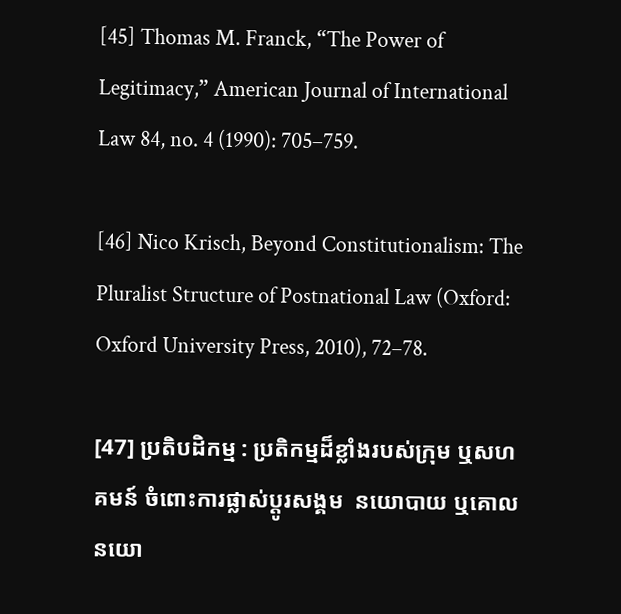[45] Thomas M. Franck, “The Power of Legitimacy,” American Journal of International Law 84, no. 4 (1990): 705–759.

[46] Nico Krisch, Beyond Constitutionalism: The Pluralist Structure of Postnational Law (Oxford: Oxford University Press, 2010), 72–78.

[47] ប្រតិបដិកម្ម : ប្រតិកម្មដ៏ខ្លាំងរបស់ក្រុម ឬសហគមន៍ ចំពោះការផ្លាស់ប្តូរសង្គម  នយោបាយ ឬគោលនយោ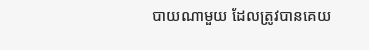បាយណាមួយ ដែលត្រូវបានគេយ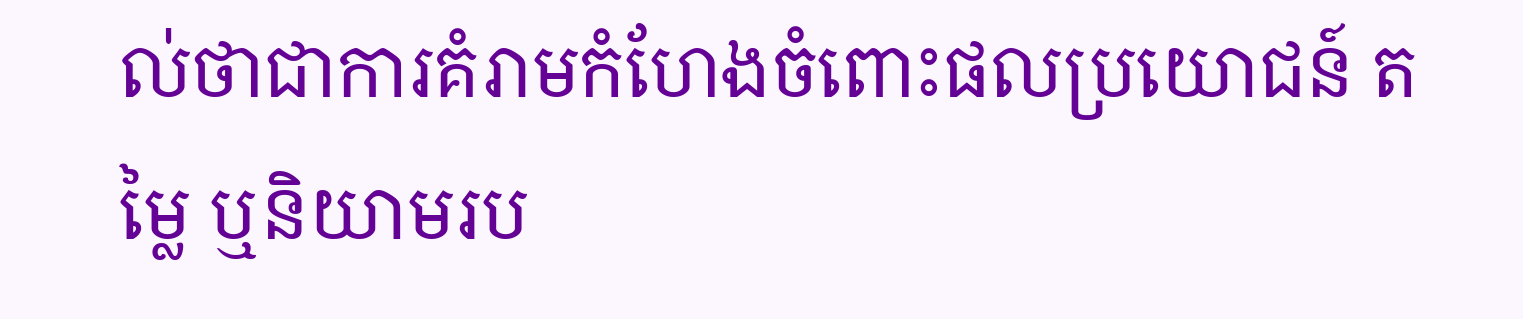ល់ថាជាការគំរាមកំហែងចំពោះផលប្រយោជន៍ តម្លៃ ឬនិយាមរប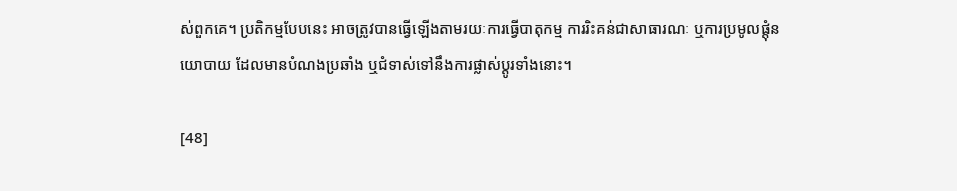ស់ពួកគេ។ ប្រតិកម្មបែបនេះ អាចត្រូវបានធ្វើឡើងតាមរយៈការធ្វើបាតុកម្ម ការរិះគន់ជាសាធារណៈ ឬការប្រមូលផ្តុំនយោបាយ ដែលមានបំណងប្រឆាំង ឬជំទាស់ទៅនឹងការផ្លាស់ប្តូរទាំងនោះ។

[48]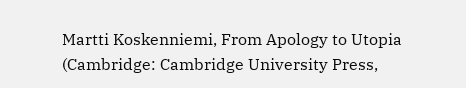Martti Koskenniemi, From Apology to Utopia (Cambridge: Cambridge University Press,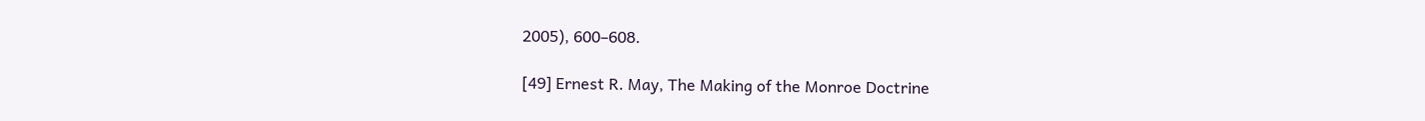2005), 600–608.

[49] Ernest R. May, The Making of the Monroe Doctrine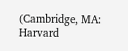(Cambridge, MA: Harvard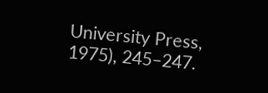University Press, 1975), 245–247.